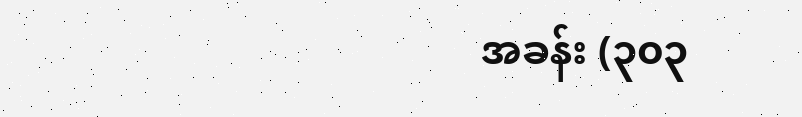အခန်း (၃၀၃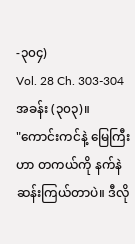-၃၀၄)
Vol. 28 Ch. 303-304
အခန်း (၃၀၃)။
"ကောင်းကင်နဲ့ မြေကြီးဟာ တကယ်ကို နက်နဲဆန်းကြယ်တာပဲ။ ဒီလို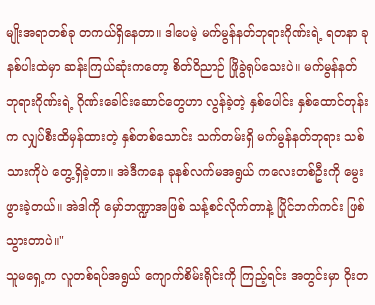မျိုးအရာတစ်ခု တကယ်ရှိနေတာ။ ဒါပေမဲ့ မက်မွန်နတ်ဘုရားဂိုဏ်းရဲ့ ရတနာ ခုနစ်ပါးထဲမှာ ဆန်းကြယ်ဆုံးကတော့ စိတ်ဝိညာဉ် ဖြိုခွဲရုပ်သေးပဲ။ မက်မွန်နတ်ဘုရားဂိုဏ်းရဲ့ ဂိုဏ်းခေါင်းဆောင်တွေဟာ လွန်ခဲ့တဲ့ နှစ်ပေါင်း နှစ်ထောင်တုန်းက လျှပ်စီးထိမှန်ထားတဲ့ နှစ်တစ်သောင်း သက်တမ်းရှိ မက်မွန်နတ်ဘုရား သစ်သားကိုပဲ တွေ့ရှိခဲ့တာ။ အဲဒီကနေ ခုနစ်လက်မအရွယ် ကလေးတစ်ဦးကို မွေးဖွားခဲ့တယ်။ အဲဒါကို မှော်ဘဏ္ဍာအဖြစ် သန့်စင်လိုက်တာနဲ့ ပြိုင်ဘက်ကင်း ဖြစ်သွားတာပဲ။"
သူမရှေ့က လူတစ်ရပ်အရွယ် ကျောက်စိမ်းရိုင်းကို ကြည့်ရင်း အတွင်းမှာ ဝိုးတ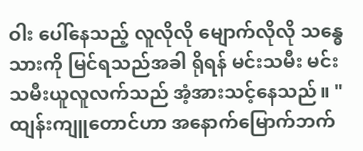ဝါး ပေါ်နေသည့် လူလိုလို မျောက်လိုလို သန္ဓေသားကို မြင်ရသည်အခါ ရိုရန် မင်းသမီး မင်းသမီးယူလူလက်သည် အံ့အားသင့်နေသည်။ "ထျန်းကျူတောင်ဟာ အနောက်မြောက်ဘက်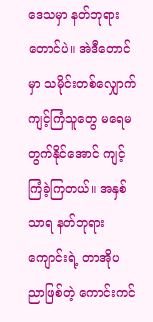ဒေသမှာ နတ်ဘုရားတောင်ပဲ။ အဲဒီတောင်မှာ သမိုင်းတစ်လျှောက် ကျင့်ကြံသူတွေ မရေမတွက်နိုင်အောင် ကျင့်ကြံခဲ့ကြတယ်။ အနှစ်သာရ နတ်ဘုရားကျောင်းရဲ့ တာအိုပညာဖြစ်တဲ့ ကောင်းကင်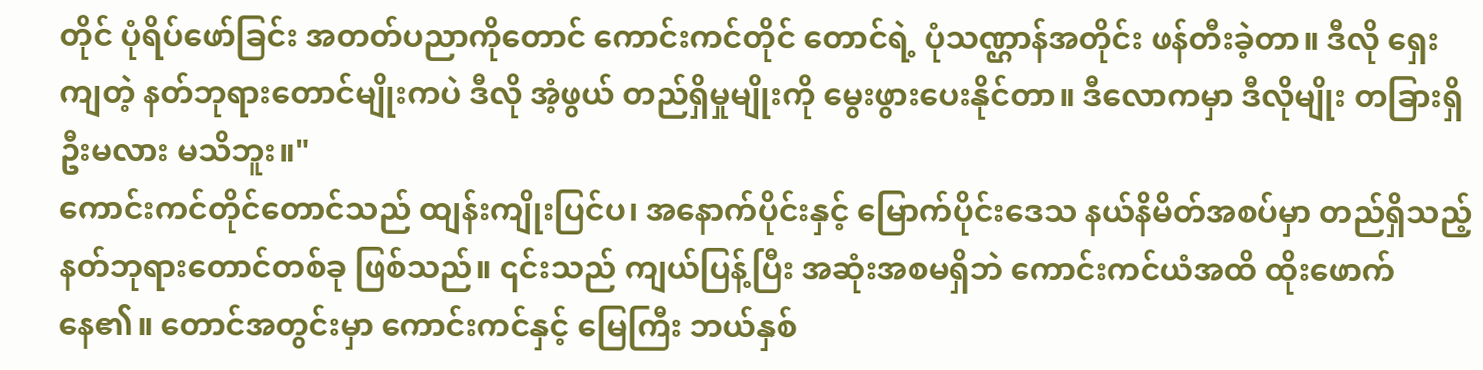တိုင် ပုံရိပ်ဖော်ခြင်း အတတ်ပညာကိုတောင် ကောင်းကင်တိုင် တောင်ရဲ့ ပုံသဏ္ဌာန်အတိုင်း ဖန်တီးခဲ့တာ။ ဒီလို ရှေးကျတဲ့ နတ်ဘုရားတောင်မျိုးကပဲ ဒီလို အံ့ဖွယ် တည်ရှိမှုမျိုးကို မွေးဖွားပေးနိုင်တာ။ ဒီလောကမှာ ဒီလိုမျိုး တခြားရှိဦးမလား မသိဘူး။"
ကောင်းကင်တိုင်တောင်သည် ထျန်းကျိုးပြင်ပ၊ အနောက်ပိုင်းနှင့် မြောက်ပိုင်းဒေသ နယ်နိမိတ်အစပ်မှာ တည်ရှိသည့် နတ်ဘုရားတောင်တစ်ခု ဖြစ်သည်။ ၎င်းသည် ကျယ်ပြန့်ပြီး အဆုံးအစမရှိဘဲ ကောင်းကင်ယံအထိ ထိုးဖောက်နေ၏။ တောင်အတွင်းမှာ ကောင်းကင်နှင့် မြေကြီး ဘယ်နှစ်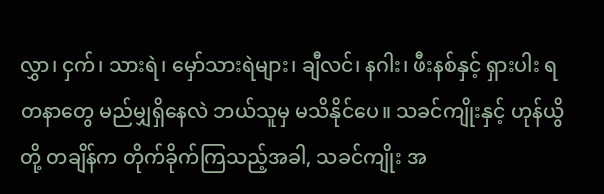လွှာ၊ ငှက်၊ သားရဲ၊ မှော်သားရဲများ၊ ချီလင်၊ နဂါး၊ ဖီးနစ်နှင့် ရှားပါး ရတနာတွေ မည်မျှရှိနေလဲ ဘယ်သူမှ မသိနိုင်ပေ။ သခင်ကျိုးနှင့် ဟုန်ယွိတို့ တချိန်က တိုက်ခိုက်ကြသည့်အခါ, သခင်ကျိုး အ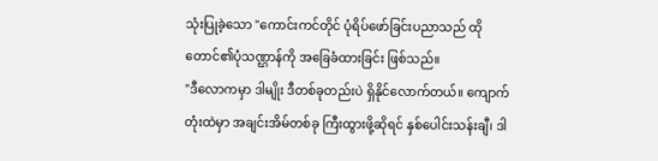သုံးပြုခဲ့သော "ကောင်းကင်တိုင် ပုံရိပ်ဖော်ခြင်းပညာသည် ထိုတောင်၏ပုံသဏ္ဌာန်ကို အခြေခံထားခြင်း ဖြစ်သည်။
"ဒီလောကမှာ ဒါမျိုး ဒီတစ်ခုတည်းပဲ ရှိနိုင်လောက်တယ်။ ကျောက်တုံးထဲမှာ အချင်းအိမ်တစ်ခု ကြီးထွားဖို့ဆိုရင် နှစ်ပေါင်းသန်းချီ၊ ဒါ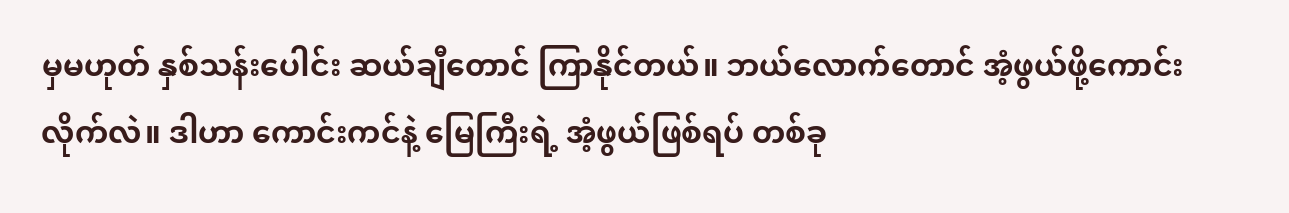မှမဟုတ် နှစ်သန်းပေါင်း ဆယ်ချီတောင် ကြာနိုင်တယ်။ ဘယ်လောက်တောင် အံ့ဖွယ်ဖို့ကောင်းလိုက်လဲ။ ဒါဟာ ကောင်းကင်နဲ့ မြေကြီးရဲ့ အံ့ဖွယ်ဖြစ်ရပ် တစ်ခု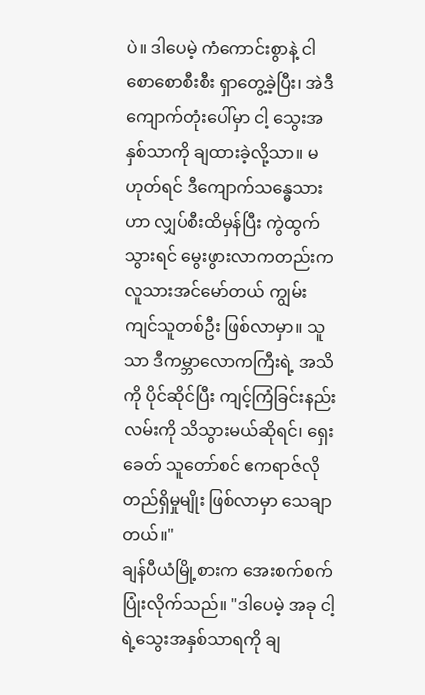ပဲ။ ဒါပေမဲ့ ကံကောင်းစွာနဲ့ ငါ စောစောစီးစီး ရှာတွေ့ခဲ့ပြီး၊ အဲဒီကျောက်တုံးပေါ်မှာ ငါ့ သွေးအနှစ်သာကို ချထားခဲ့လို့သာ။ မဟုတ်ရင် ဒီကျောက်သန္ဓေသားဟာ လျှပ်စီးထိမှန်ပြီး ကွဲထွက်သွားရင် မွေးဖွားလာကတည်းက လူသားအင်မော်တယ် ကျွမ်းကျင်သူတစ်ဦး ဖြစ်လာမှာ။ သူသာ ဒီကမ္ဘာလောကကြီးရဲ့ အသိကို ပိုင်ဆိုင်ပြီး ကျင့်ကြံခြင်းနည်းလမ်းကို သိသွားမယ်ဆိုရင်၊ ရှေးခေတ် သူတော်စင် ဧကရာဇ်လို တည်ရှိမှုမျိုး ဖြစ်လာမှာ သေချာတယ်။"
ချန်ပီယံမြို့စားက အေးစက်စက် ပြုံးလိုက်သည်။ "ဒါပေမဲ့ အခု ငါ့ရဲ့သွေးအနှစ်သာရကို ချ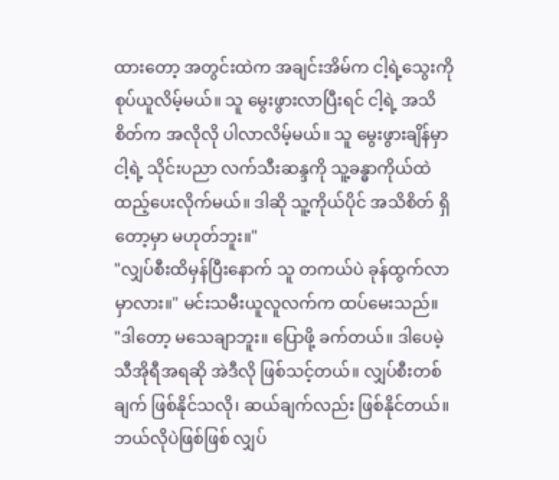ထားတော့ အတွင်းထဲက အချင်းအိမ်က ငါ့ရဲ့သွေးကို စုပ်ယူလိမ့်မယ်။ သူ မွေးဖွားလာပြီးရင် ငါ့ရဲ့ အသိစိတ်က အလိုလို ပါလာလိမ့်မယ်။ သူ မွေးဖွားချိန်မှာ ငါ့ရဲ့ သိုင်းပညာ လက်သီးဆန္ဒကို သူ့ခန္ဓာကိုယ်ထဲ ထည့်ပေးလိုက်မယ်။ ဒါဆို သူ့ကိုယ်ပိုင် အသိစိတ် ရှိတော့မှာ မဟုတ်ဘူး။"
"လျှပ်စီးထိမှန်ပြီးနောက် သူ တကယ်ပဲ ခုန်ထွက်လာမှာလား။" မင်းသမီးယူလူလက်က ထပ်မေးသည်။
"ဒါတော့ မသေချာဘူး။ ပြောဖို့ ခက်တယ်။ ဒါပေမဲ့ သီအိုရီအရဆို အဲဒီလို ဖြစ်သင့်တယ်။ လျှပ်စီးတစ်ချက် ဖြစ်နိုင်သလို၊ ဆယ်ချက်လည်း ဖြစ်နိုင်တယ်။ ဘယ်လိုပဲဖြစ်ဖြစ် လျှပ်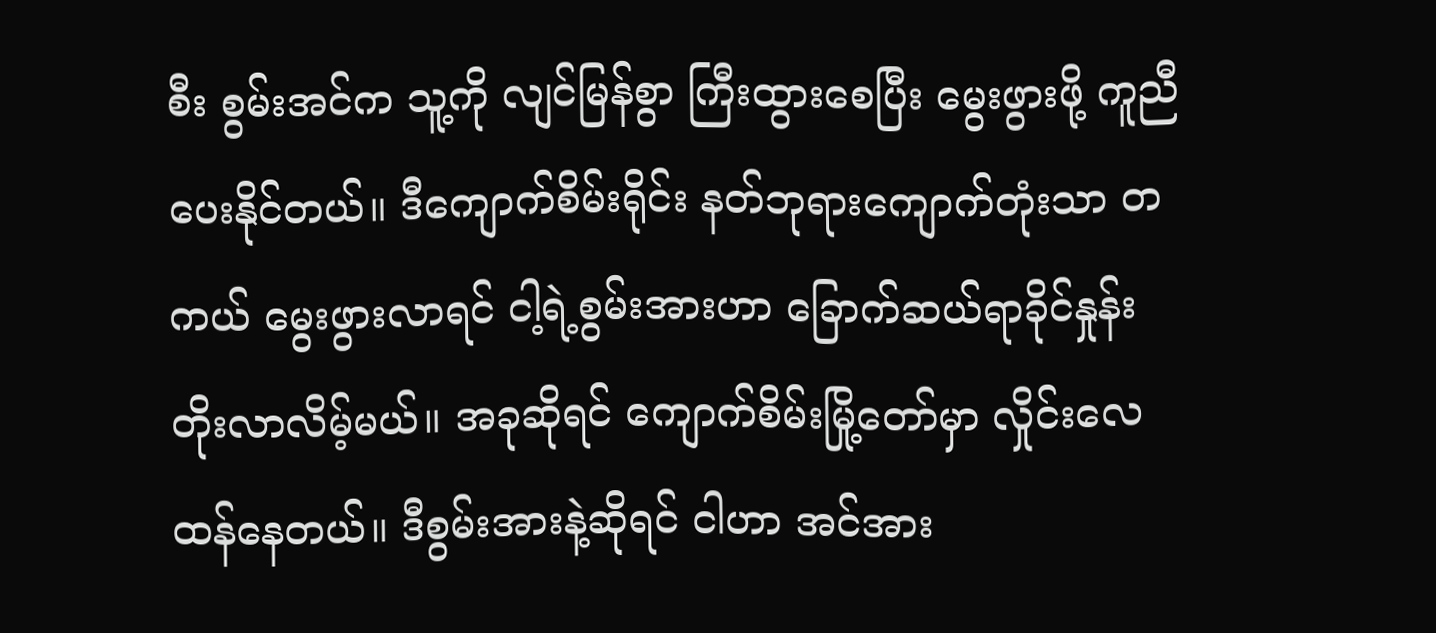စီး စွမ်းအင်က သူ့ကို လျင်မြန်စွာ ကြီးထွားစေပြီး မွေးဖွားဖို့ ကူညီပေးနိုင်တယ်။ ဒီကျောက်စိမ်းရိုင်း နတ်ဘုရားကျောက်တုံးသာ တကယ် မွေးဖွားလာရင် ငါ့ရဲ့စွမ်းအားဟာ ခြောက်ဆယ်ရာခိုင်နှုန်း တိုးလာလိမ့်မယ်။ အခုဆိုရင် ကျောက်စိမ်းမြို့တော်မှာ လှိုင်းလေထန်နေတယ်။ ဒီစွမ်းအားနဲ့ဆိုရင် ငါဟာ အင်အား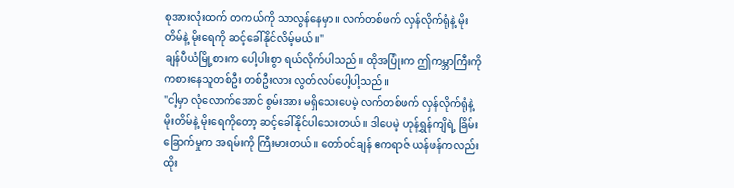စုအားလုံးထက် တကယ်ကို သာလွန်နေမှာ။ လက်တစ်ဖက် လှန်လိုက်ရုံနဲ့ မိုးတိမ်နဲ့ မိုးရေကို ဆင့်ခေါ်နိုင်လိမ့်မယ်။"
ချန်ပီယံမြို့စားက ပေါ့ပါးစွာ ရယ်လိုက်ပါသည်။ ထိုအပြုံးက ဤကမ္ဘာကြီးကို ကစားနေသူတစ်ဦး တစ်ဦးလား လွတ်လပ်ပေါ့ပါ့သည်။
"ငါ့မှာ လုံလောက်အောင် စွမ်းအား မရှိသေးပေမဲ့ လက်တစ်ဖက် လှန်လိုက်ရုံနဲ့ မိုးတိမ်နဲ့ မိုးရေကိုတော့ ဆင့်ခေါ်နိုင်ပါသေးတယ်။ ဒါပေမဲ့ ဟုန်ရွှန်ကျိရဲ့ ခြိမ်းခြောက်မှုက အရမ်းကို ကြီးမားတယ်။ တော်ဝင်ချန် ဧကရာဇ် ယန်ဖန်ကလည်း ထိုး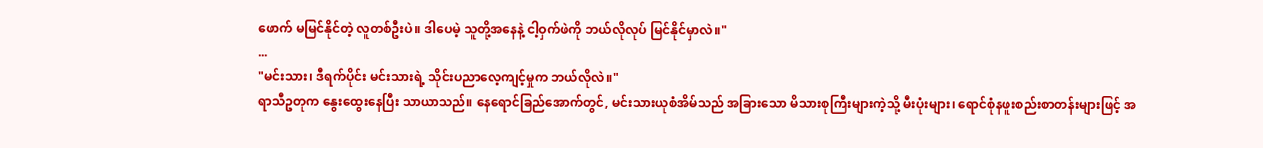ဖောက် မမြင်နိုင်တဲ့ လူတစ်ဦးပဲ။ ဒါပေမဲ့ သူတို့အနေနဲ့ ငါ့ဝှက်ဖဲကို ဘယ်လိုလုပ် မြင်နိုင်မှာလဲ။"
...
"မင်းသား၊ ဒီရက်ပိုင်း မင်းသားရဲ့ သိုင်းပညာလေ့ကျင့်မှုက ဘယ်လိုလဲ။"
ရာသီဥတုက နွေးထွေးနေပြီး သာယာသည်။ နေရောင်ခြည်အောက်တွင်, မင်းသားယုစံအိမ်သည် အခြားသော မိသားစုကြီးများကဲ့သို့ မီးပုံးများ၊ ရောင်စုံနဖူးစည်းစာတန်းများဖြင့် အ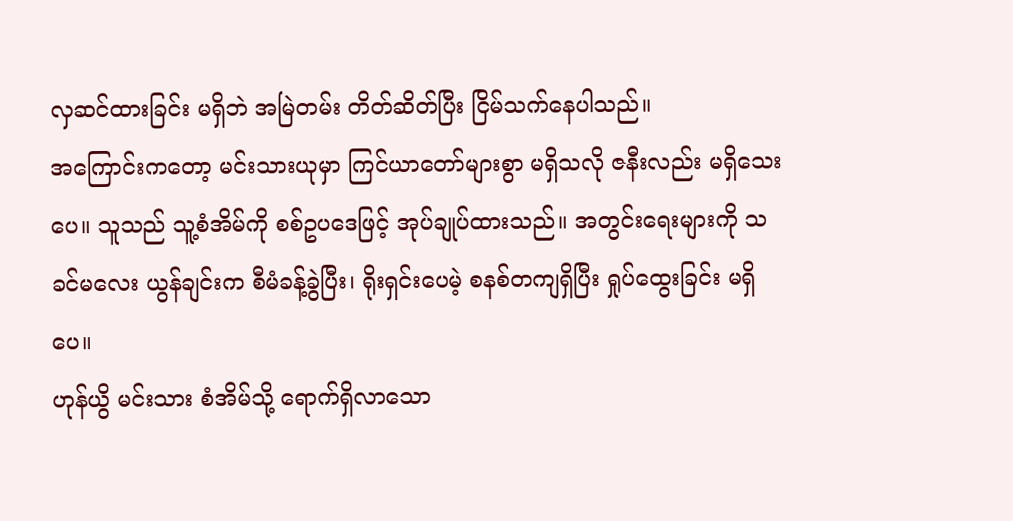လှဆင်ထားခြင်း မရှိဘဲ အမြဲတမ်း တိတ်ဆိတ်ပြီး ငြိမ်သက်နေပါသည်။
အကြောင်းကတော့ မင်းသားယုမှာ ကြင်ယာတော်များစွာ မရှိသလို ဇနီးလည်း မရှိသေးပေ။ သူသည် သူ့စံအိမ်ကို စစ်ဥပဒေဖြင့် အုပ်ချုပ်ထားသည်။ အတွင်းရေးများကို သခင်မလေး ယွန်ချင်းက စီမံခန့်ခွဲပြီး၊ ရိုးရှင်းပေမဲ့ စနစ်တကျရှိပြီး ရှုပ်ထွေးခြင်း မရှိပေ။
ဟုန်ယွိ မင်းသား စံအိမ်သို့ ရောက်ရှိလာသော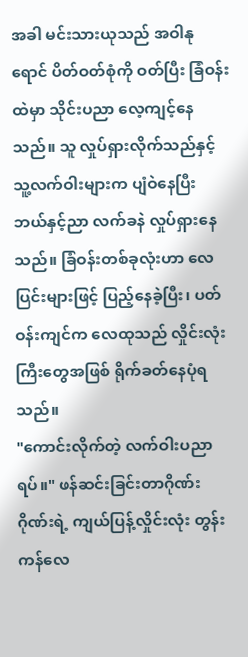အခါ မင်းသားယုသည် အဝါနုရောင် ပိတ်ဝတ်စုံကို ဝတ်ပြီး ခြံဝန်းထဲမှာ သိုင်းပညာ လေ့ကျင့်နေသည်။ သူ လှုပ်ရှားလိုက်သည်နှင့် သူ့လက်ဝါးများက ပျံဝဲနေပြီး ဘယ်နှင့်ညာ လက်ခနဲ လှုပ်ရှားနေသည်။ ခြံဝန်းတစ်ခုလုံးဟာ လေပြင်းများဖြင့် ပြည့်နေခဲ့ပြီး၊ ပတ်ဝန်းကျင်က လေထုသည် လှိုင်းလုံးကြီးတွေအဖြစ် ရိုက်ခတ်နေပုံရသည်။
"ကောင်းလိုက်တဲ့ လက်ဝါးပညာရပ်။" ဖန်ဆင်းခြင်းတာဂိုဏ်းဂိုဏ်းရဲ့ ကျယ်ပြန့်လှိုင်းလုံး တွန်းကန်လေ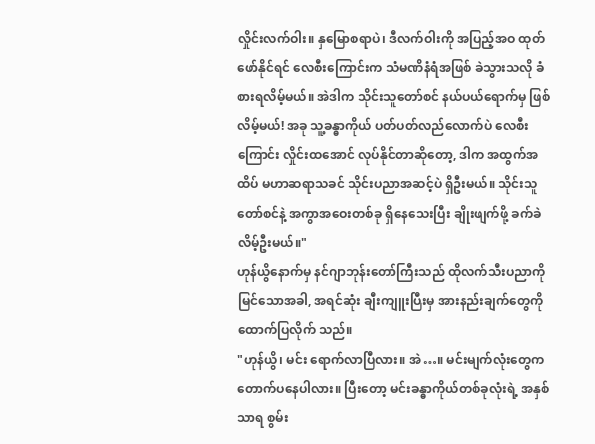လှိုင်းလက်ဝါး။ နှမြောစရာပဲ၊ ဒီလက်ဝါးကို အပြည့်အဝ ထုတ်ဖော်နိုင်ရင် လေစီးကြောင်းက သံမဏိနံရံအဖြစ် ခဲသွားသလို ခံစားရလိမ့်မယ်။ အဲဒါက သိုင်းသူတော်စင် နယ်ပယ်ရောက်မှ ဖြစ်လိမ့်မယ်! အခု သူ့ခန္ဓာကိုယ် ပတ်ပတ်လည်လောက်ပဲ လေစီးကြောင်း လှိုင်းထအောင် လုပ်နိုင်တာဆိုတော့, ဒါက အထွက်အထိပ် မဟာဆရာသခင် သိုင်းပညာအဆင့်ပဲ ရှိဦးမယ်။ သိုင်းသူတော်စင်နဲ့ အကွာအဝေးတစ်ခု ရှိနေသေးပြီး ချိုးဖျက်ဖို့ ခက်ခဲလိမ့်ဦးမယ်။"
ဟုန်ယွိနောက်မှ နင်ဂျာဘုန်းတော်ကြီးသည် ထိုလက်သီးပညာကို မြင်သောအခါ, အရင်ဆုံး ချီးကျူးပြီးမှ အားနည်းချက်တွေကို ထောက်ပြလိုက် သည်။
"ဟုန်ယွိ၊ မင်း ရောက်လာပြီလား။ အဲ…။ မင်းမျက်လုံးတွေက တောက်ပနေပါလား။ ပြီးတော့ မင်းခန္ဓာကိုယ်တစ်ခုလုံးရဲ့ အနှစ်သာရ စွမ်း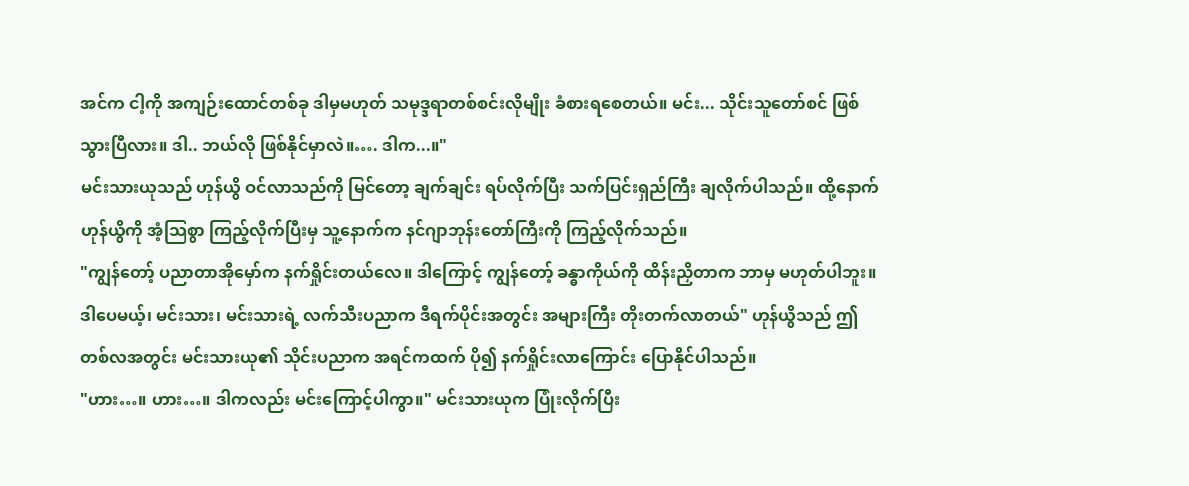အင်က ငါ့ကို အကျဉ်းထောင်တစ်ခု ဒါမှမဟုတ် သမုဒ္ဒရာတစ်စင်းလိုမျိုး ခံစားရစေတယ်။ မင်း... သိုင်းသူတော်စင် ဖြစ်သွားပြီလား။ ဒါ.. ဘယ်လို ဖြစ်နိုင်မှာလဲ။…. ဒါက...။"
မင်းသားယုသည် ဟုန်ယွိ ဝင်လာသည်ကို မြင်တော့ ချက်ချင်း ရပ်လိုက်ပြီး သက်ပြင်းရှည်ကြီး ချလိုက်ပါသည်။ ထို့နောက် ဟုန်ယွိကို အံ့သြစွာ ကြည့်လိုက်ပြီးမှ သူ့နောက်က နင်ဂျာဘုန်းတော်ကြီးကို ကြည့်လိုက်သည်။
"ကျွန်တော့် ပညာတာအိုမှော်က နက်ရှိုင်းတယ်လေ။ ဒါကြောင့် ကျွန်တော့် ခန္ဓာကိုယ်ကို ထိန်းညှိတာက ဘာမှ မဟုတ်ပါဘူး။ ဒါပေမယ့်၊ မင်းသား၊ မင်းသားရဲ့ လက်သီးပညာက ဒီရက်ပိုင်းအတွင်း အများကြီး တိုးတက်လာတယ်" ဟုန်ယွိသည် ဤတစ်လအတွင်း မင်းသားယု၏ သိုင်းပညာက အရင်ကထက် ပို၍ နက်ရှိုင်းလာကြောင်း ပြောနိုင်ပါသည်။
"ဟား…။ ဟား…။ ဒါကလည်း မင်းကြောင့်ပါကွာ။" မင်းသားယုက ပြုံးလိုက်ပြီး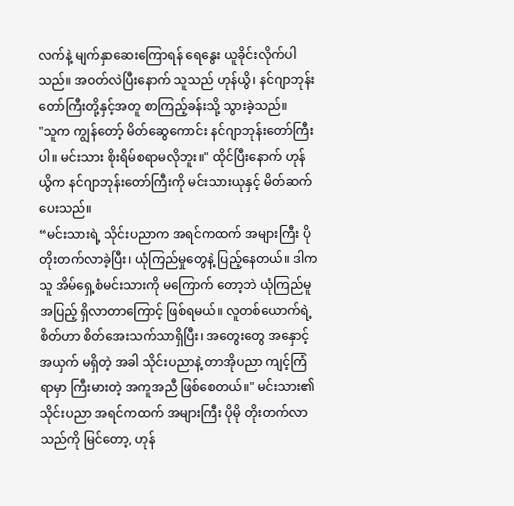လက်နဲ့ မျက်နှာဆေးကြောရန် ရေနွေး ယူခိုင်းလိုက်ပါသည်။ အဝတ်လဲပြီးနောက် သူသည် ဟုန်ယွိ၊ နင်ဂျာဘုန်းတော်ကြီးတို့နှင့်အတူ စာကြည့်ခန်းသို့ သွားခဲ့သည်။
"သူက ကျွန်တော့် မိတ်ဆွေကောင်း နင်ဂျာဘုန်းတော်ကြီးပါ။ မင်းသား စိုးရိမ်စရာမလိုဘူး။" ထိုင်ပြီးနောက် ဟုန်ယွိက နင်ဂျာဘုန်းတော်ကြီးကို မင်းသားယုနှင့် မိတ်ဆက်ပေးသည်။
“မင်းသားရဲ့ သိုင်းပညာက အရင်ကထက် အများကြီး ပိုတိုးတက်လာခဲ့ပြီး၊ ယုံကြည်မှုတွေနဲ့ ပြည့်နေတယ်။ ဒါက သူ အိမ်ရှေ့စံမင်းသားကို မကြောက် တော့ဘဲ ယုံကြည်မူအပြည့် ရှိလာတာကြောင့် ဖြစ်ရမယ်။ လူတစ်ယောက်ရဲ့ စိတ်ဟာ စိတ်အေးသက်သာရှိပြီး၊ အတွေးတွေ အနှောင့်အယှက် မရှိတဲ့ အခါ သိုင်းပညာနဲ့ တာအိုပညာ ကျင့်ကြံရာမှာ ကြီးမားတဲ့ အကူအညီ ဖြစ်စေတယ်။" မင်းသား၏ သိုင်းပညာ အရင်ကထက် အများကြီး ပိုမို တိုးတက်လာသည်ကို မြင်တော့, ဟုန်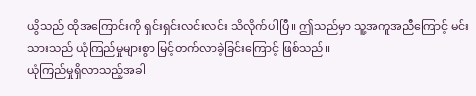ယွိသည် ထိုအကြောင်းကို ရှင်းရှင်းလင်းလင်း သိလိုက်ပါပြီ။ ဤသည်မှာ သူ့အကူအညီကြောင့် မင်းသားသည် ယုံကြည်မှုများစွာ မြင့်တက်လာခဲ့ခြင်းကြောင့် ဖြစ်သည်။
ယုံကြည်မှုရှိလာသည့်အခါ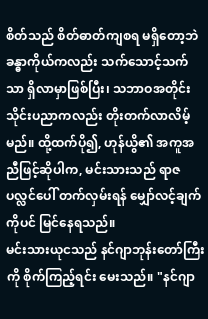စိတ်သည် စိတ်ဓာတ်ကျစရ မရှိတော့ဘဲ ခန္ဓာကိုယ်ကလည်း သက်သောင့်သက်သာ ရှိလာမှာဖြစ်ပြီး၊ သဘာဝအတိုင်း သိုင်းပညာကလည်း တိုးတက်လာလိမ့်မည်။ ထို့ထက်ပို၍, ဟုန်ယွိ၏ အကူအညီဖြင့်ဆိုပါက, မင်းသားသည် ရာဇပလ္လင်ပေါ် တက်လှမ်းရန် မျှော်လင့်ချက်ကိုပင် မြင်နေရသည်။
မင်းသားယုငသည် နင်ဂျာဘုန်းတော်ကြီးကို စိုက်ကြည့်ရင်း မေးသည်။ "နင်ဂျာ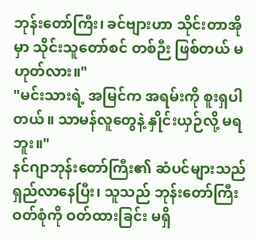ဘုန်းတော်ကြီး၊ ခင်ဗျားဟာ သိုင်းတာအိုမှာ သိုင်းသူတော်စင် တစ်ဉီး ဖြစ်တယ် မဟုတ်လား။"
"မင်းသားရဲ့ အမြင်က အရမ်းကို စူးရှပါတယ်။ သာမန်လူတွေနဲ့ နှိုင်းယှဉ်လို့ မရဘူး။"
နင်ဂျာဘုန်းတော်ကြီး၏ ဆံပင်များသည် ရှည်လာနေပြီး၊ သူသည် ဘုန်းတော်ကြီးဝတ်စုံကို ဝတ်ထားခြင်း မရှိ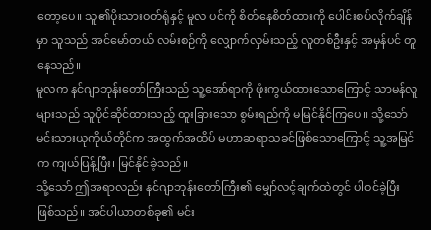တော့ပေ။ သူ၏ပိုးသားဝတ်ရုံနှင့် မူလ ပင်ကို စိတ်နေစိတ်ထားကို ပေါင်းစပ်လိုက်ချိန်မှာ သူသည် အင်မော်တယ် လမ်းစဉ်ကို လျှောက်လှမ်းသည့် လူတစ်ဦးနှင့် အမှန်ပင် တူနေသည်။
မူလက နင်ဂျာဘုန်းတော်ကြီးသည် သူ့အော်ရာကို ဖုံးကွယ်ထားသောကြောင့် သာမန်လူများသည် သူပိုင်ဆိုင်ထားသည့် ထူးခြားသော စွမ်းရည်ကို မမြင်နိုင်ကြပေ။ သို့သော် မင်းသားယုကိုယ်တိုင်က အထွက်အထိပ် မဟာဆရာသခင်ဖြစ်သောကြောင့် သူ့အမြင်က ကျယ်ပြန့်ပြီး၊ မြင်နိုင်ခဲ့သည်။
သို့သော် ဤအရာလည်း နင်ဂျာဘုန်းတော်ကြီး၏ မျှော်လင့်ချက်ထဲတွင် ပါဝင်ခဲ့ပြီး ဖြစ်သည်။ အင်ပါယာတစ်ခု၏ မင်း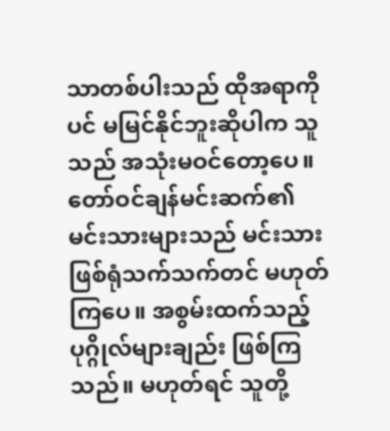သာတစ်ပါးသည် ထိုအရာကို ပင် မမြင်နိုင်ဘူးဆိုပါက သူသည် အသုံးမဝင်တော့ပေ။ တော်ဝင်ချန်မင်းဆက်၏ မင်းသားများသည် မင်းသားဖြစ်ရုံသက်သက်တင် မဟုတ်ကြပေ။ အစွမ်းထက်သည့် ပုဂ္ဂိုလ်များချည်း ဖြစ်ကြသည်။ မဟုတ်ရင် သူတို့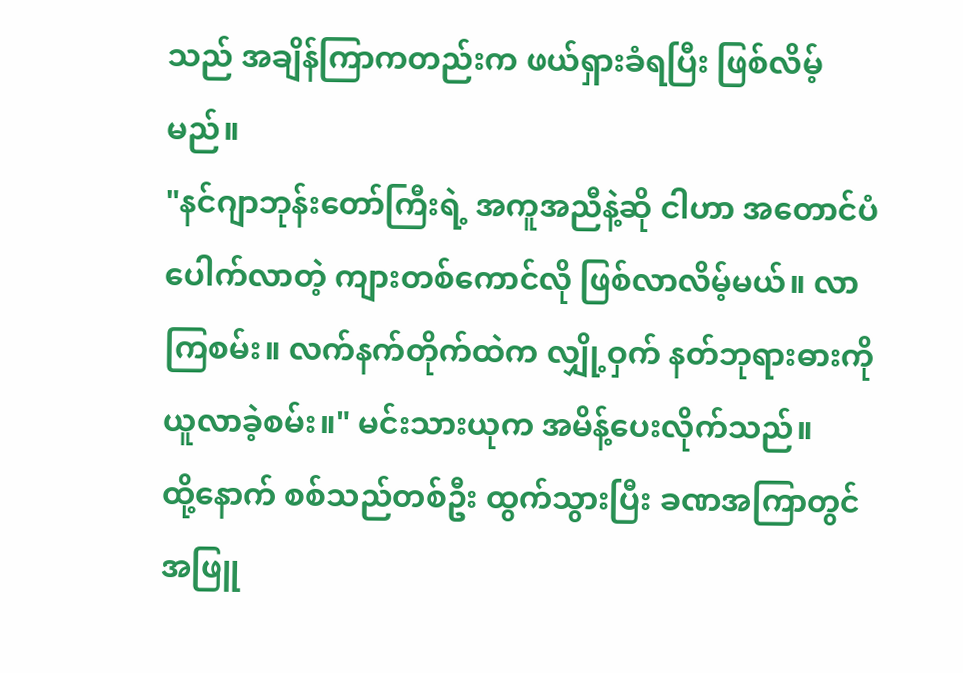သည် အချိန်ကြာကတည်းက ဖယ်ရှားခံရပြီး ဖြစ်လိမ့်မည်။
"နင်ဂျာဘုန်းတော်ကြီးရဲ့ အကူအညီနဲ့ဆို ငါဟာ အတောင်ပံပေါက်လာတဲ့ ကျားတစ်ကောင်လို ဖြစ်လာလိမ့်မယ်။ လာကြစမ်း။ လက်နက်တိုက်ထဲက လျှို့ဝှက် နတ်ဘုရားဓားကို ယူလာခဲ့စမ်း။" မင်းသားယုက အမိန့်ပေးလိုက်သည်။
ထို့နောက် စစ်သည်တစ်ဦး ထွက်သွားပြီး ခဏအကြာတွင် အဖြူ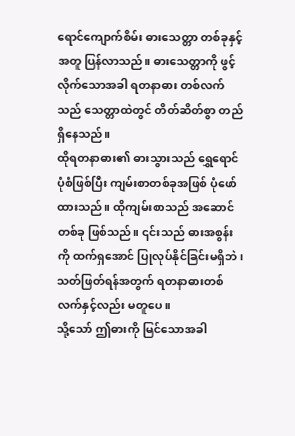ရောင်ကျောက်စိမ်း ဓားသေတ္တာ တစ်ခုနှင့်အတူ ပြန်လာသည်။ ဓားသေတ္တာကို ဖွင့်လိုက်သောအခါ ရတနာဓား တစ်လက်သည် သေတ္တာထဲတွင် တိတ်ဆိတ်စွာ တည်ရှိနေသည်။
ထိုရတနာဓား၏ ဓားသွားသည် ရွှေရောင်ပုံစံဖြစ်ပြီး ကျမ်းစာတစ်ခုအဖြစ် ပုံဖော်ထားသည်။ ထိုကျမ်းစာသည် အဆောင်တစ်ခု ဖြစ်သည်။ ၎င်းသည် ဓားအစွန်းကို ထက်ရှအောင် ပြုလုပ်နိုင်ခြင်းမရှိဘဲ၊ သတ်ဖြတ်ရန်အတွက် ရတနာဓားတစ်လက်နှင့်လည်း မတူပေ။
သို့သော် ဤဓားကို မြင်သောအခါ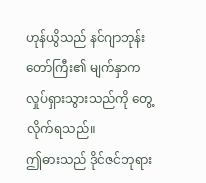ဟုန်ယွိသည် နင်ဂျာဘုန်းတော်ကြီး၏ မျက်နှာက လှုပ်ရှားသွားသည်ကို တွေ့လိုက်ရသည်။
ဤဓားသည် ဒိုင်ဇင်ဘုရား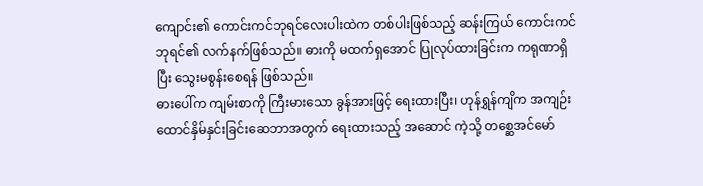ကျောင်း၏ ကောင်းကင်ဘုရင်လေးပါးထဲက တစ်ပါးဖြစ်သည့် ဆန်းကြယ် ကောင်းကင်ဘုရင်၏ လက်နက်ဖြစ်သည်။ ဓားကို မထက်ရှအောင် ပြုလုပ်ထားခြင်းက ကရုဏာရှိပြီး သွေးမစွန်းစေရန် ဖြစ်သည်။
ဓားပေါ်က ကျမ်းစာကို ကြီးမားသော ခွန်အားဖြင့် ရေးထားပြီး၊ ဟုန်ရွှန်ကျိက အကျဉ်းထောင်နှိမ်နှင်းခြင်းဆေဘာအတွက် ရေးထားသည့် အဆောင် ကဲ့သို့ တစ္ဆေအင်မော်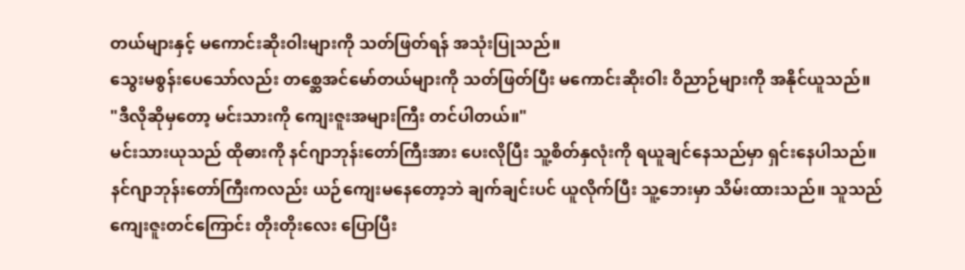တယ်များနှင့် မကောင်းဆိုးဝါးများကို သတ်ဖြတ်ရန် အသုံးပြုသည်။
သွေးမစွန်းပေသော်လည်း တစ္ဆေအင်မော်တယ်များကို သတ်ဖြတ်ပြီး မကောင်းဆိုးဝါး ဝိညာဉ်များကို အနိုင်ယူသည်။
"ဒီလိုဆိုမှတော့ မင်းသားကို ကျေးဇူးအများကြီး တင်ပါတယ်။"
မင်းသားယုသည် ထိုဓားကို နင်ဂျာဘုန်းတော်ကြီးအား ပေးလိုပြီး သူ့စိတ်နှလုံးကို ရယူချင်နေသည်မှာ ရှင်းနေပါသည်။ နင်ဂျာဘုန်းတော်ကြီးကလည်း ယဉ်ကျေးမနေတော့ဘဲ ချက်ချင်းပင် ယူလိုက်ပြီး သူ့ဘေးမှာ သိမ်းထားသည်။ သူသည် ကျေးဇူးတင်ကြောင်း တိုးတိုးလေး ပြောပြီး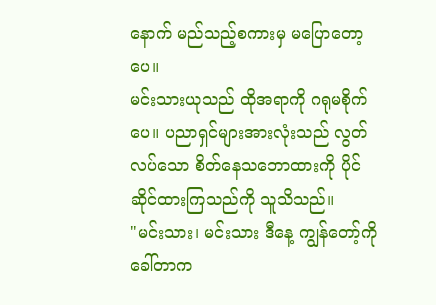နောက် မည်သည့်စကားမှ မပြောတော့ပေ။
မင်းသားယုသည် ထိုအရာကို ဂရုမစိုက်ပေ။ ပညာရှင်များအားလုံးသည် လွတ်လပ်သော စိတ်နေသဘောထားကို ပိုင်ဆိုင်ထားကြသည်ကို သူသိသည်။
"မင်းသား၊ မင်းသား ဒီနေ့ ကျွန်တော့်ကို ခေါ်တာက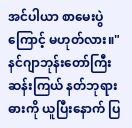အင်ပါယာ စာမေးပွဲကြောင့် မဟုတ်လား။" နင်ဂျာဘုန်းတော်ကြီး ဆန်းကြယ် နတ်ဘုရားဓားကို ယူပြီးနောက် ပြ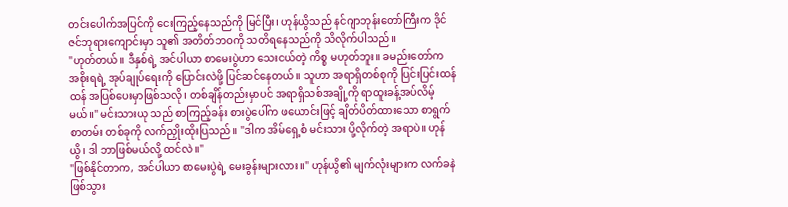တင်းပေါက်အပြင်ကို ငေးကြည့်နေသည်ကို မြင်ပြီး၊ ဟုန်ယွိသည် နင်ဂျာဘုန်းတော်ကြီးက ဒိုင်ဇင်ဘုရားကျောင်းမှာ သူ၏ အတိတ်ဘဝကို သတိရနေသည်ကို သိလိုက်ပါသည်။
"ဟုတ်တယ်။ ဒီနှစ်ရဲ့ အင်ပါယာ စာမေးပွဲဟာ သေးငယ်တဲ့ ကိစ္စ မဟုတ်ဘူး။ ခမည်းတော်က အစိုးရရဲ့ အုပ်ချုပ်ရေးကို ပြောင်းလဲဖို့ ပြင်ဆင်နေတယ်။ သူဟာ အရာရှိတစ်စုကို ပြင်းပြင်းထန်ထန် အပြစ်ပေးမှာဖြစ်သလို၊ တစ်ချိန်တည်းမှာပင် အရာရှိသစ်အချို့ကို ရာထူးခန့်အပ်လိမ့်မယ်။" မင်းသားယု သည် စာကြည့်ခန်း စားပွဲပေါ်က ဖယောင်းဖြင့် ချိတ်ပိတ်ထားသော စာရွက်စာတမ်း တစ်ခုကို လက်ညှိုးထိုးပြသည်။ "ဒါက အိမ်ရှေ့စံ မင်းသား ပို့လိုက်တဲ့ အရာပဲ။ ဟုန်ယွိ၊ ဒါ ဘာဖြစ်မယ်လို့ ထင်လဲ။"
"ဖြစ်နိုင်တာက, အင်ပါယာ စာမေးပွဲရဲ့ မေးခွန်းများလား။" ဟုန်ယွိ၏ မျက်လုံးများက လက်ခနဲ ဖြစ်သွား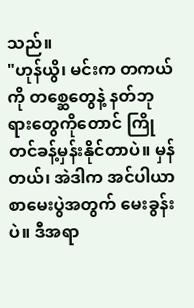သည်။
"ဟုန်ယွိ၊ မင်းက တကယ်ကို တစ္ဆေတွေနဲ့ နတ်ဘုရားတွေကိုတောင် ကြိုတင်ခန့်မှန်းနိုင်တာပဲ။ မှန်တယ်၊ အဲဒါက အင်ပါယာ စာမေးပွဲအတွက် မေးခွန်းပဲ။ ဒီအရာ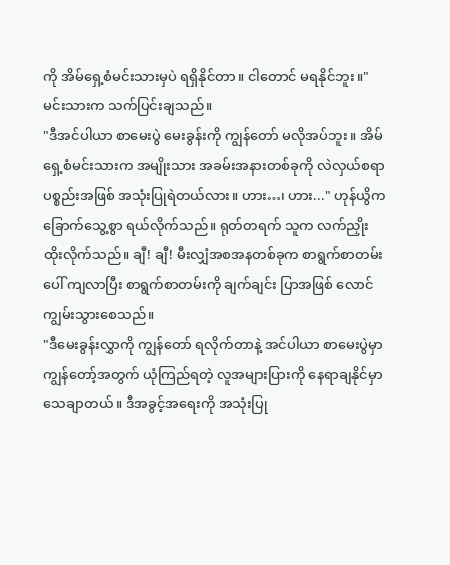ကို အိမ်ရှေ့စံမင်းသားမှပဲ ရရှိနိုင်တာ။ ငါတောင် မရနိုင်ဘူး။" မင်းသားက သက်ပြင်းချသည်။
"ဒီအင်ပါယာ စာမေးပွဲ မေးခွန်းကို ကျွန်တော် မလိုအပ်ဘူး။ အိမ်ရှေ့စံမင်းသားက အမျိုးသား အခမ်းအနားတစ်ခုကို လဲလှယ်စရာ ပစ္စည်းအဖြစ် အသုံးပြုရဲတယ်လား။ ဟား…၊ ဟား..." ဟုန်ယွိက ခြောက်သွေ့စွာ ရယ်လိုက်သည်။ ရုတ်တရက် သူက လက်ညှိုး ထိုးလိုက်သည်။ ချီ! ချီ! မီးလျှံအစအနတစ်ခုက စာရွက်စာတမ်းပေါ် ကျလာပြီး စာရွက်စာတမ်းကို ချက်ချင်း ပြာအဖြစ် လောင်ကျွမ်းသွားစေသည်။
"ဒီမေးခွန်းလွှာကို ကျွန်တော် ရလိုက်တာနဲ့ အင်ပါယာ စာမေးပွဲမှာ ကျွန်တော့်အတွက် ယုံကြည်ရတဲ့ လူအများပြားကို နေရာချနိုင်မှာ သေချာတယ်။ ဒီအခွင့်အရေးကို အသုံးပြု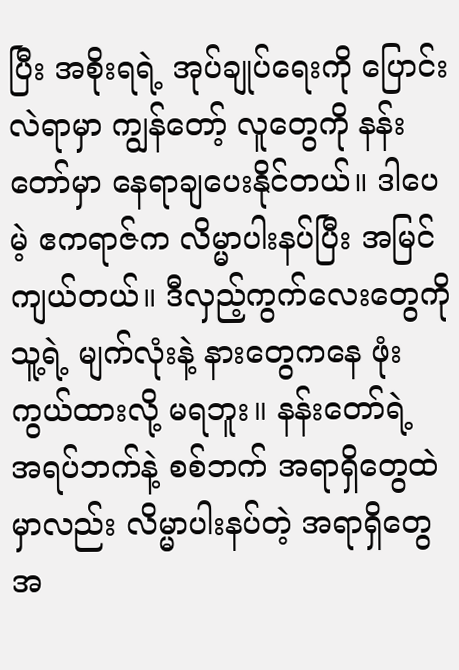ပြီး အစိုးရရဲ့ အုပ်ချုပ်ရေးကို ပြောင်းလဲရာမှာ ကျွန်တော့် လူတွေကို နန်းတော်မှာ နေရာချပေးနိုင်တယ်။ ဒါပေမဲ့ ဧကရာဇ်က လိမ္မာပါးနပ်ပြီး အမြင်ကျယ်တယ်။ ဒီလှည့်ကွက်လေးတွေကို သူ့ရဲ့ မျက်လုံးနဲ့ နားတွေကနေ ဖုံးကွယ်ထားလို့ မရဘူး။ နန်းတော်ရဲ့ အရပ်ဘက်နဲ့ စစ်ဘက် အရာရှိတွေထဲမှာလည်း လိမ္မာပါးနပ်တဲ့ အရာရှိတွေ အ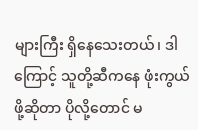များကြီး ရှိနေသေးတယ်၊ ဒါကြောင့် သူတို့ဆီကနေ ဖုံးကွယ်ဖို့ဆိုတာ ပိုလို့တောင် မ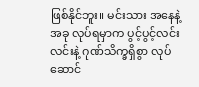ဖြစ်နိုင်ဘူး။ မင်းသား အနေနဲ့ အခု လုပ်ရမှာက ပွင့်ပွင့်လင်းလင်းနဲ့ ဂုဏ်သိက္ခရှိစွာ လုပ်ဆောင်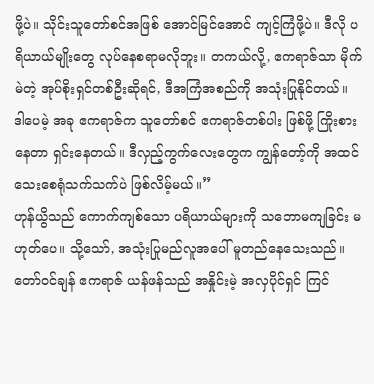ဖို့ပဲ။ သိုင်းသူတော်စင်အဖြစ် အောင်မြင်အောင် ကျင့်ကြံဖို့ပဲ။ ဒီလို ပရိယာယ်မျိုးတွေ လုပ်နေစရာမလိုဘူး။ တကယ်လို့, ဧကရာဇ်သာ မိုက်မဲတဲ့ အုပ်စိုးရှင်တစ်ဦးဆိုရင်, ဒီအကြံအစည်ကို အသုံးပြုနိုင်တယ်။ ဒါပေမဲ့ အခု ဧကရာဇ်က သူတော်စင် ဧကရာဇ်တစ်ပါး ဖြစ်ဖို့ ကြိုးစားနေတာ ရှင်းနေတယ်။ ဒီလှည့်ကွက်လေးတွေက ကျွန်တော့်ကို အထင်သေးစေရုံသက်သက်ပဲ ဖြစ်လိမ့်မယ်။”
ဟုန်ယွိသည် ကောက်ကျစ်သော ပရိယာယ်များကို သဘောမကျခြင်း မဟုတ်ပေ။ သို့သော်, အသုံးပြုမည်လူအပေါ် မူတည်နေသေးသည်။
တော်ဝင်ချန် ဧကရာဇ် ယန်ဖန်သည် အနှိုင်းမဲ့ အလှပိုင်ရှင် ကြင်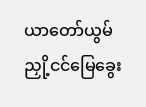ယာတော်ယွမ် ညှို့ငင်မြေခွေး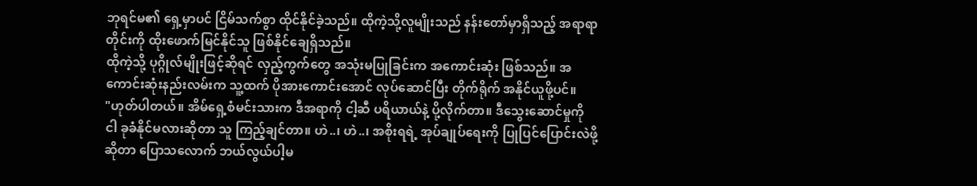ဘုရင်မ၏ ရှေ့မှာပင် ငြိမ်သက်စွာ ထိုင်နိုင်ခဲ့သည်။ ထိုကဲ့သို့လူမျိုးသည် နန်းတော်မှာရှိသည့် အရာရာတိုင်းကို ထိုးဖောက်မြင်နိုင်သူ ဖြစ်နိုင်ချေရှိသည်။
ထိုကဲ့သို့ ပုဂ္ဂိုလ်မျိုးဖြင့်ဆိုရင် လှည့်ကွက်တွေ အသုံးမပြုခြင်းက အကောင်းဆုံး ဖြစ်သည်။ အကောင်းဆုံးနည်းလမ်းက သူ့ထက် ပိုအားကောင်းအောင် လုပ်ဆောင်ပြီး တိုက်ရိုက် အနိုင်ယူဖို့ပင်။
"ဟုတ်ပါတယ်။ အိမ်ရှေ့စံမင်းသားက ဒီအရာကို ငါ့ဆီ ပရိယာယ်နဲ့ ပို့လိုက်တာ။ ဒီသွေးဆောင်မှုကို ငါ ခုခံနိုင်မလားဆိုတာ သူ ကြည့်ချင်တာ။ ဟဲ..၊ ဟဲ..၊ အစိုးရရဲ့ အုပ်ချုပ်ရေးကို ပြုပြင်ပြောင်းလဲဖို့ဆိုတာ ပြောသလောက် ဘယ်လွယ်ပါ့မ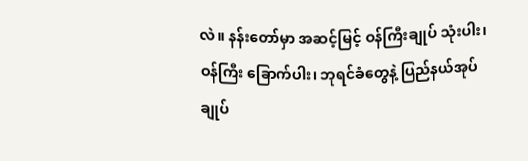လဲ။ နန်းတော်မှာ အဆင့်မြင့် ဝန်ကြီးချုပ် သုံးပါး၊ ဝန်ကြီး ခြောက်ပါး၊ ဘုရင်ခံတွေနဲ့ ပြည်နယ်အုပ်ချုပ်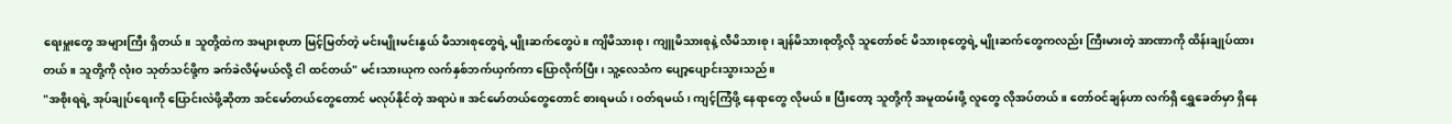ရေးမှူးတွေ အများကြီး ရှိတယ်။ သူတို့ထဲက အများစုဟာ မြင့်မြတ်တဲ့ မင်းမျိုးမင်းနွယ် မိသားစုတွေရဲ့ မျိုးဆက်တွေပဲ။ ကျိမိသားစု၊ ကျူမိသားစုနဲ့ လီမိသားစု၊ ချန်မိသားစုတို့လို သူတော်စင် မိသားစုတွေရဲ့ မျိုးဆက်တွေကလည်း ကြီးမားတဲ့ အာဏာကို ထိန်းချုပ်ထားတယ်။ သူတို့ကို လုံးဝ သုတ်သင်ဖို့က ခက်ခဲလိမ့်မယ်လို့ ငါ ထင်တယ်" မင်းသားယုက လက်နှစ်ဘက်ယှက်ကာ ပြောလိုက်ပြီး၊ သူ့လေသံက ပျော့ပျောင်းသွားသည်။
"အစိုးရရဲ့ အုပ်ချုပ်ရေးကို ပြောင်းလဲဖို့ဆိုတာ အင်မော်တယ်တွေတောင် မလုပ်နိုင်တဲ့ အရာပဲ။ အင်မော်တယ်တွေတောင် စားရမယ်၊ ဝတ်ရမယ်၊ ကျင့်ကြံဖို့ နေရာတွေ လိုမယ်။ ပြီးတော့ သူတို့ကို အမူထမ်းဖို့ လူတွေ လိုအပ်တယ်။ တော်ဝင်ချန်ဟာ လက်ရှိ ရွှေခေတ်မှာ ရှိနေ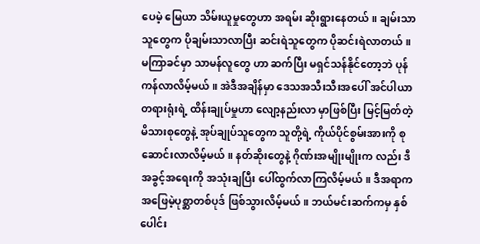ပေမဲ့ မြေယာ သိမ်းယူမှုတွေဟာ အရမ်း ဆိုးရွားနေတယ်။ ချမ်းသာသူတွေက ပိုချမ်းသာလာပြီး ဆင်းရဲသူတွေက ပိုဆင်းရဲလာတယ်။ မကြာခင်မှာ သာမန်လူတွေ ဟာ ဆက်ပြီး မရှင်သန်နိုင်တော့ဘဲ ပုန်ကန်လာလိမ့်မယ်။ အဲဒီအချိန်မှာ ဒေသအသီးသီးအပေါ် အင်ပါယာ တရားရုံးရဲ့ ထိန်းချုပ်မှုဟာ လျော့နည်းလာ မှာဖြစ်ပြီး မြင့်မြတ်တဲ့ မိသားစုတွေနဲ့ အုပ်ချုပ်သူတွေက သူတို့ရဲ့ ကိုယ်ပိုင်စွမ်းအားကို စုဆောင်းလာလိမ့်မယ်။ နတ်ဆိုးတွေနဲ့ ဂိုဏ်းအမျိုးမျိုးက လည်း ဒီ အခွင့်အရေးကို အသုံးချပြီး ပေါ်ထွက်လာကြလိမ့်မယ်။ ဒီအရာက အဖြေမဲ့ပုစ္ဆာတစ်ပုဒ် ဖြစ်သွားလိမ့်မယ်။ ဘယ်မင်းဆက်ကမှ နှစ်ပေါင်း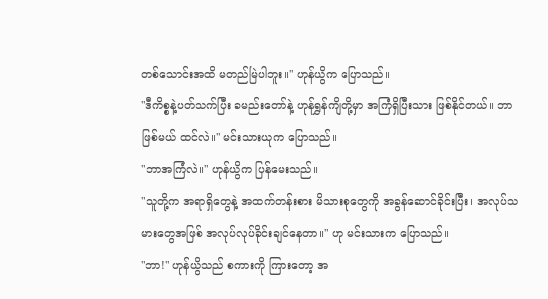တစ်သောင်းအထိ မတည်မြဲပါဘူး။" ဟုန်ယွိက ပြောသည်။
"ဒီကိစ္စနဲ့ပတ်သက်ပြီး ခမည်းတော်နဲ့ ဟုန်ရွှန်ကျိတို့မှာ အကြံရှိပြီးသား ဖြစ်နိုင်တယ်။ ဘာဖြစ်မယ် ထင်လဲ။" မင်းသားယုက ပြောသည်။
"ဘာအကြံလဲ။" ဟုန်ယွိက ပြန်မေးသည်။
"သူတို့က အရာရှိတွေနဲ့ အထက်တန်းစား မိသားစုတွေကို အခွန်ဆောင်ခိုင်းပြီး၊ အလုပ်သမားတွေအဖြစ် အလုပ်လုပ်ခိုင်းချင်နေတာ။" ဟု မင်းသားက ပြောသည်။
"ဘာ!" ဟုန်ယွိသည် စကားကို ကြားတော့ အ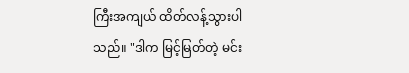ကြီးအကျယ် ထိတ်လန့်သွားပါသည်။ "ဒါက မြင့်မြတ်တဲ့ မင်း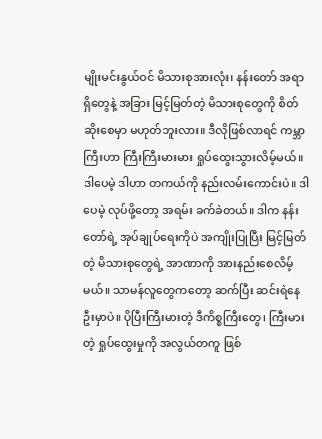မျိုးမင်းနွယ်ဝင် မိသားစုအားလုံး၊ နန်းတော် အရာရှိတွေနဲ့ အခြား မြင့်မြတ်တဲ့ မိသားစုတွေကို စိတ်ဆိုးစေမှာ မဟုတ်ဘူးလား။ ဒီလိုဖြစ်လာရင် ကမ္ဘာကြီးဟာ ကြီးကြီးမားမား ရှုပ်ထွေးသွားလိမ့်မယ်။ ဒါပေမဲ့ ဒါဟာ တကယ်ကို နည်းလမ်းကောင်းပဲ။ ဒါပေမဲ့ လုပ်ဖို့တော့ အရမ်း ခက်ခဲတယ်။ ဒါက နန်းတော်ရဲ့ အုပ်ချုပ်ရေးကိုပဲ အကျိုးပြုပြီး မြင့်မြတ်တဲ့ မိသားစုတွေရဲ့ အာဏာကို အားနည်းစေလိမ့်မယ်။ သာမန်လူတွေကတော့ ဆက်ပြီး ဆင်းရဲနေဦးမှာပဲ။ ပိုပြီးကြီးမားတဲ့ ဒီကိစ္စကြီးတွေ၊ ကြီးမားတဲ့ ရှုပ်ထွေးမှုကို အလွယ်တကူ ဖြစ်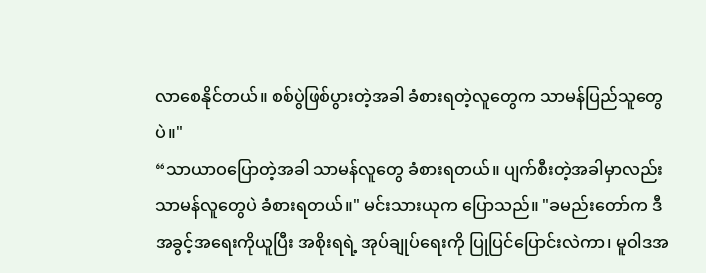လာစေနိုင်တယ်။ စစ်ပွဲဖြစ်ပွားတဲ့အခါ ခံစားရတဲ့လူတွေက သာမန်ပြည်သူတွေပဲ။"
“သာယာဝပြောတဲ့အခါ သာမန်လူတွေ ခံစားရတယ်။ ပျက်စီးတဲ့အခါမှာလည်း သာမန်လူတွေပဲ ခံစားရတယ်။" မင်းသားယုက ပြောသည်။ "ခမည်းတော်က ဒီအခွင့်အရေးကိုယူပြီး အစိုးရရဲ့ အုပ်ချုပ်ရေးကို ပြုပြင်ပြောင်းလဲကာ၊ မူဝါဒအ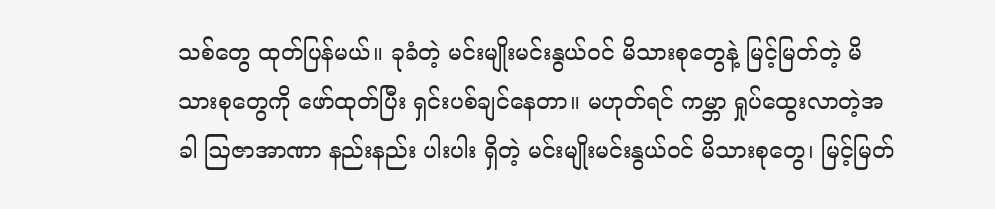သစ်တွေ ထုတ်ပြန်မယ်။ ခုခံတဲ့ မင်းမျိုးမင်းနွယ်ဝင် မိသားစုတွေနဲ့ မြင့်မြတ်တဲ့ မိသားစုတွေကို ဖော်ထုတ်ပြီး ရှင်းပစ်ချင်နေတာ။ မဟုတ်ရင် ကမ္ဘာ ရှုပ်ထွေးလာတဲ့အခါ ဩဇာအာဏာ နည်းနည်း ပါးပါး ရှိတဲ့ မင်းမျိုးမင်းနွယ်ဝင် မိသားစုတွေ၊ မြင့်မြတ်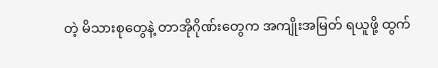တဲ့ မိသားစုတွေနဲ့ တာအိုဂိုဏ်းတွေက အကျိုးအမြတ် ရယူဖို့ ထွက်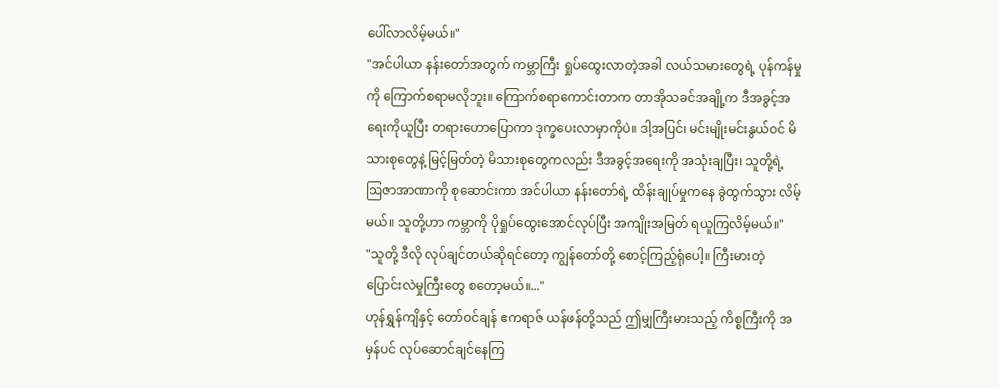ပေါ်လာလိမ့်မယ်။"
"အင်ပါယာ နန်းတော်အတွက် ကမ္ဘာကြီး ရှုပ်ထွေးလာတဲ့အခါ လယ်သမားတွေရဲ့ ပုန်ကန်မှုကို ကြောက်စရာမလိုဘူး။ ကြောက်စရာကောင်းတာက တာအိုသခင်အချို့က ဒီအခွင့်အရေးကိုယူပြီး တရားဟောပြောကာ ဒုက္ခပေးလာမှာကိုပဲ။ ဒါ့အပြင်၊ မင်းမျိုးမင်းနွယ်ဝင် မိသားစုတွေနဲ့ မြင့်မြတ်တဲ့ မိသားစုတွေကလည်း ဒီအခွင့်အရေးကို အသုံးချပြီး၊ သူတို့ရဲ့ ဩဇာအာဏာကို စုဆောင်းကာ အင်ပါယာ နန်းတော်ရဲ့ ထိန်းချုပ်မှုကနေ ခွဲထွက်သွား လိမ့်မယ်။ သူတို့ဟာ ကမ္ဘာကို ပိုရှုပ်ထွေးအောင်လုပ်ပြီး အကျိုးအမြတ် ရယူကြလိမ့်မယ်။"
"သူတို့ ဒီလို လုပ်ချင်တယ်ဆိုရင်တော့ ကျွန်တော်တို့ စောင့်ကြည့်ရုံပေါ့။ ကြီးမားတဲ့ ပြောင်းလဲမှုကြီးတွေ စတော့မယ်။..."
ဟုန်ရွှန်ကျိနှင့် တော်ဝင်ချန် ဧကရာဇ် ယန်ဖန်တို့သည် ဤမျှကြီးမားသည့် ကိစ္စကြီးကို အမှန်ပင် လုပ်ဆောင်ချင်နေကြ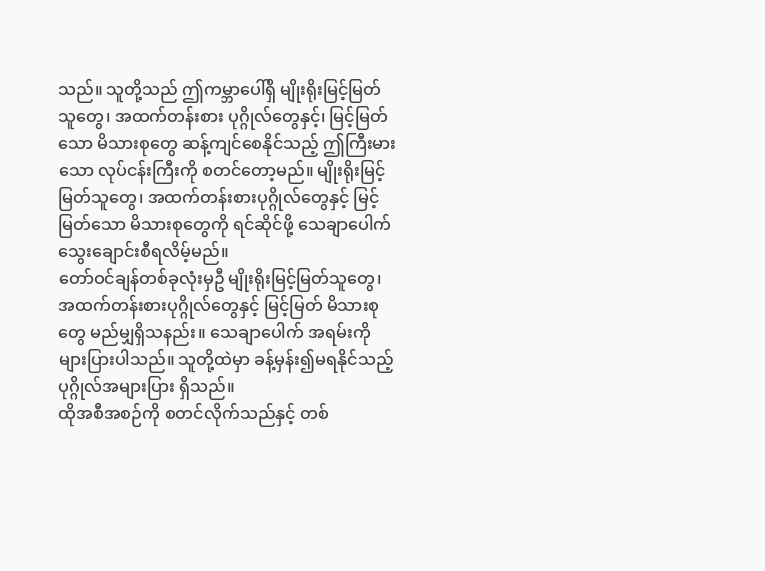သည်။ သူတို့သည် ဤကမ္ဘာပေါ်ရှိ မျိုးရိုးမြင့်မြတ်သူတွေ၊ အထက်တန်းစား ပုဂ္ဂိုလ်တွေနှင့်၊ မြင့်မြတ်သော မိသားစုတွေ ဆန့်ကျင်စေနိုင်သည့် ဤကြီးမားသော လုပ်ငန်းကြီးကို စတင်တော့မည်။ မျိုးရိုးမြင့်မြတ်သူတွေ၊ အထက်တန်းစားပုဂ္ဂိုလ်တွေနှင့် မြင့်မြတ်သော မိသားစုတွေကို ရင်ဆိုင်ဖို့ သေချာပေါက် သွေးချောင်းစီရလိမ့်မည်။
တော်ဝင်ချန်တစ်ခုလုံးမှဦ မျိုးရိုးမြင့်မြတ်သူတွေ၊ အထက်တန်းစားပုဂ္ဂိုလ်တွေနှင့် မြင့်မြတ် မိသားစုတွေ မည်မျှရှိသနည်း။ သေချာပေါက် အရမ်းကို များပြားပါသည်။ သူတို့ထဲမှာ ခန့်မှန်း၍မရနိုင်သည့် ပုဂ္ဂိုလ်အများပြား ရှိသည်။
ထိုအစီအစဉ်ကို စတင်လိုက်သည်နှင့် တစ်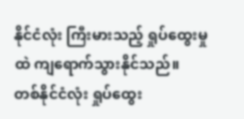နိုင်ငံလုံး ကြီးမားသည့် ရှုပ်ထွေးမှုထဲ ကျရောက်သွားနိုင်သည်။
တစ်နိုင်ငံလုံး ရှုပ်ထွေး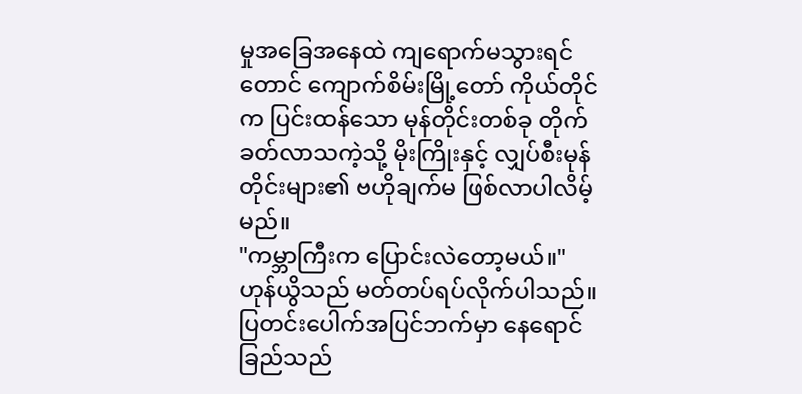မှုအခြေအနေထဲ ကျရောက်မသွားရင်တောင် ကျောက်စိမ်းမြို့တော် ကိုယ်တိုင်က ပြင်းထန်သော မုန်တိုင်းတစ်ခု တိုက်ခတ်လာသကဲ့သို့ မိုးကြိုးနှင့် လျှပ်စီးမုန်တိုင်းများ၏ ဗဟိုချက်မ ဖြစ်လာပါလိမ့်မည်။
"ကမ္ဘာကြီးက ပြောင်းလဲတော့မယ်။"
ဟုန်ယွိသည် မတ်တပ်ရပ်လိုက်ပါသည်။ ပြတင်းပေါက်အပြင်ဘက်မှာ နေရောင်ခြည်သည်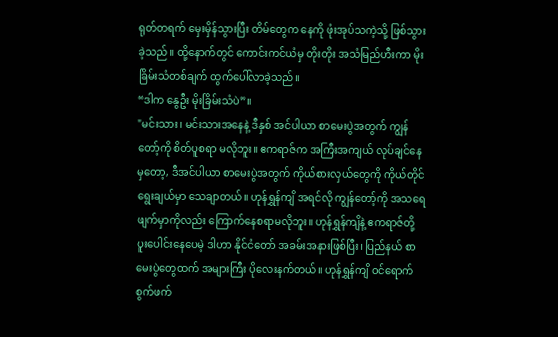ရုတ်တရက် မှေးမှိန်သွားပြီး တိမ်တွေက နေကို ဖုံးအုပ်သကဲ့သို့ ဖြစ်သွားခဲ့သည်။ ထို့နောက်တွင် ကောင်းကင်ယံမှ တိုးတိုး အသံမြည်ဟီးကာ မိုးခြိမ်းသံတစ်ချက် ထွက်ပေါ်လာခဲ့သည်။
“ဒါက နွေဦး မိုးခြိမ်းသံပဲ”။
"မင်းသား၊ မင်းသားအနေနဲ့ ဒီနှစ် အင်ပါယာ စာမေးပွဲအတွက် ကျွန်တော့်ကို စိတ်ပူစရာ မလိုဘူး။ ဧကရာဇ်က အကြီးအကျယ် လုပ်ချင်နေမှတော့, ဒီအင်ပါယာ စာမေးပွဲအတွက် ကိုယ်စားလှယ်တွေကို ကိုယ်တိုင် ရွေးချယ်မှာ သေချာတယ်။ ဟုန်ရွှန်ကျိ အရင်လို ကျွန်တော့်ကို အသရေဖျက်မှာကိုလည်း ကြောက်နေစရာမလိုဘူး။ ဟုန်ရွှန်ကျိနဲ့ ဧကရာဇ်တို့ ပူးပေါင်းနေပေမဲ့ ဒါဟာ နိုင်ငံတော် အခမ်းအနားဖြစ်ပြီး၊ ပြည်နယ် စာမေးပွဲတွေထက် အများကြီး ပိုလေးနက်တယ်။ ဟုန်ရွှန်ကျိ ဝင်ရောက် စွက်ဖက်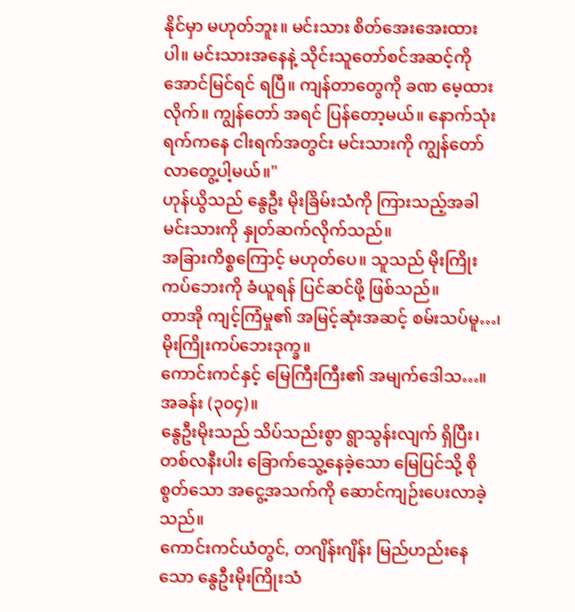နိုင်မှာ မဟုတ်ဘူး။ မင်းသား စိတ်အေးအေးထားပါ။ မင်းသားအနေနဲ့ သိုင်းသူတော်စင်အဆင့်ကို အောင်မြင်ရင် ရပြီ။ ကျန်တာတွေကို ခဏ မေ့ထားလိုက်။ ကျွန်တော် အရင် ပြန်တော့မယ်။ နောက်သုံးရက်ကနေ ငါးရက်အတွင်း မင်းသားကို ကျွန်တော် လာတွေ့ပါ့မယ်။"
ဟုန်ယွိသည် နွေဦး မိုးခြိမ်းသံကို ကြားသည့်အခါ မင်းသားကို နှုတ်ဆက်လိုက်သည်။
အခြားကိစ္စကြောင့် မဟုတ်ပေ။ သူသည် မိုးကြိုးကပ်ဘေးကို ခံယူရန် ပြင်ဆင်ဖို့ ဖြစ်သည်။
တာအို ကျင့်ကြံမှု၏ အမြင့်ဆုံးအဆင့် စမ်းသပ်မူ…၊ မိုးကြိုးကပ်ဘေးဒုက္ခ။
ကောင်းကင်နှင့် မြေကြီးကြီး၏ အမျက်ဒေါသ…။
အခန်း (၃၀၄)။
နွေဦးမိုးသည် သိပ်သည်းစွာ ရွာသွန်းလျက် ရှိပြီး၊ တစ်လနီးပါး ခြောက်သွေ့နေခဲ့သော မြေပြင်သို့ စိုစွတ်သော အငွေ့အသက်ကို ဆောင်ကျဉ်းပေးလာခဲ့သည်။
ကောင်းကင်ယံတွင်, တဂျိန်းဂျိန်း မြည်ဟည်းနေသော နွေဦးမိုးကြိုးသံ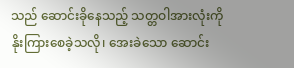သည် ဆောင်းခိုနေသည့် သတ္တဝါအားလုံးကို နိုးကြားစေခဲ့သလို၊ အေးခဲသော ဆောင်း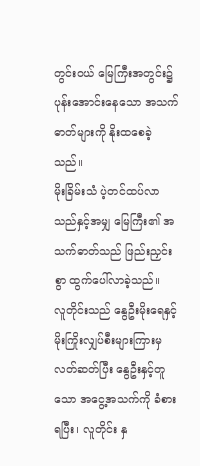တွင်းဝယ် မြေကြီးအတွင်း၌ ပုန်းအောင်းနေသော အသက်ဓာတ်များကို နိုးထစေခဲ့သည်။
မိုးခြိမ်းသံ ပဲ့တင်ထပ်လာသည်နှင့်အမျှ မြေကြီး၏ အသက်ဓာတ်သည် ဖြည်းညှင်းစွာ ထွက်ပေါ်လာခဲ့သည်။
လူတိုင်းသည် နွေဦးမိုးရေနှင့် မိုးကြိုးလျှပ်စီးများကြားမှ လတ်ဆတ်ပြီး နွေဦးနှင့်တူသော အငွေ့အသက်ကို ခံစားရပြီး၊ လူတိုင်း နှ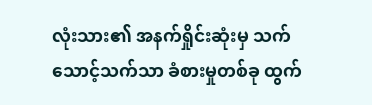လုံးသား၏ အနက်ရှိုင်းဆုံးမှ သက်သောင့်သက်သာ ခံစားမှုတစ်ခု ထွက်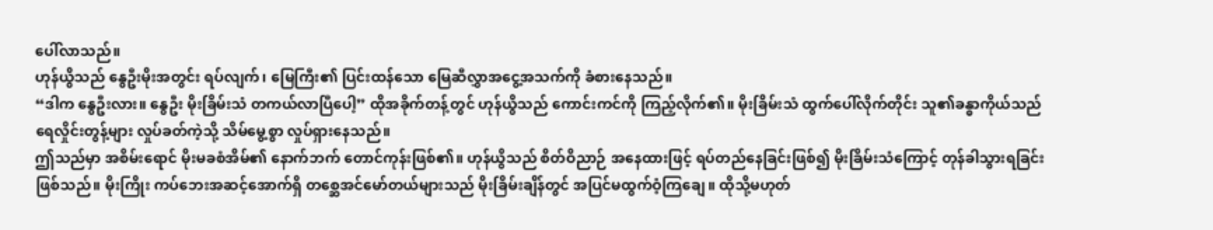ပေါ်လာသည်။
ဟုန်ယွိသည် နွေဦးမိုးအတွင်း ရပ်လျက်၊ မြေကြီး၏ ပြင်းထန်သော မြေဆီလွှာအငွေ့အသက်ကို ခံစားနေသည်။
“ဒါက နွေဦးလား။ နွေဦး မိုးခြိမ်းသံ တကယ်လာပြီပေါ့” ထိုအခိုက်တန့်တွင် ဟုန်ယွိသည် ကောင်းကင်ကို ကြည့်လိုက်၏။ မိုးခြိမ်းသံ ထွက်ပေါ်လိုက်တိုင်း သူ၏ခန္ဓာကိုယ်သည် ရေလှိုင်းတွန့်များ လှုပ်ခတ်ကဲ့သို့ သိမ်မွေ့စွာ လှုပ်ရှားနေသည်။
ဤသည်မှာ အစိမ်းရောင် မိုးမခစံအိမ်၏ နောက်ဘက် တောင်ကုန်းဖြစ်၏။ ဟုန်ယွိသည် စိတ်ဝိညာဉ် အနေထားဖြင့် ရပ်တည်နေခြင်းဖြစ်၍ မိုးခြိမ်းသံကြောင့် တုန်ခါသွားရခြင်း ဖြစ်သည်။ မိုးကြိုး ကပ်ဘေးအဆင့်အောက်ရှိ တစ္ဆေအင်မော်တယ်များသည် မိုးခြိမ်းချိန်တွင် အပြင်မထွက်ဝံ့ကြချေ။ ထိုသို့မဟုတ်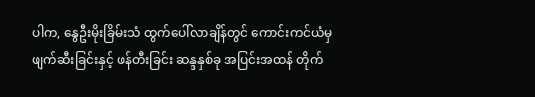ပါက, နွေဦးမိုးခြိမ်းသံ ထွက်ပေါ်လာချိန်တွင် ကောင်းကင်ယံမှ ဖျက်ဆီးခြင်းနှင့် ဖန်တီးခြင်း ဆန္ဒနှစ်ခု အပြင်းအထန် တိုက်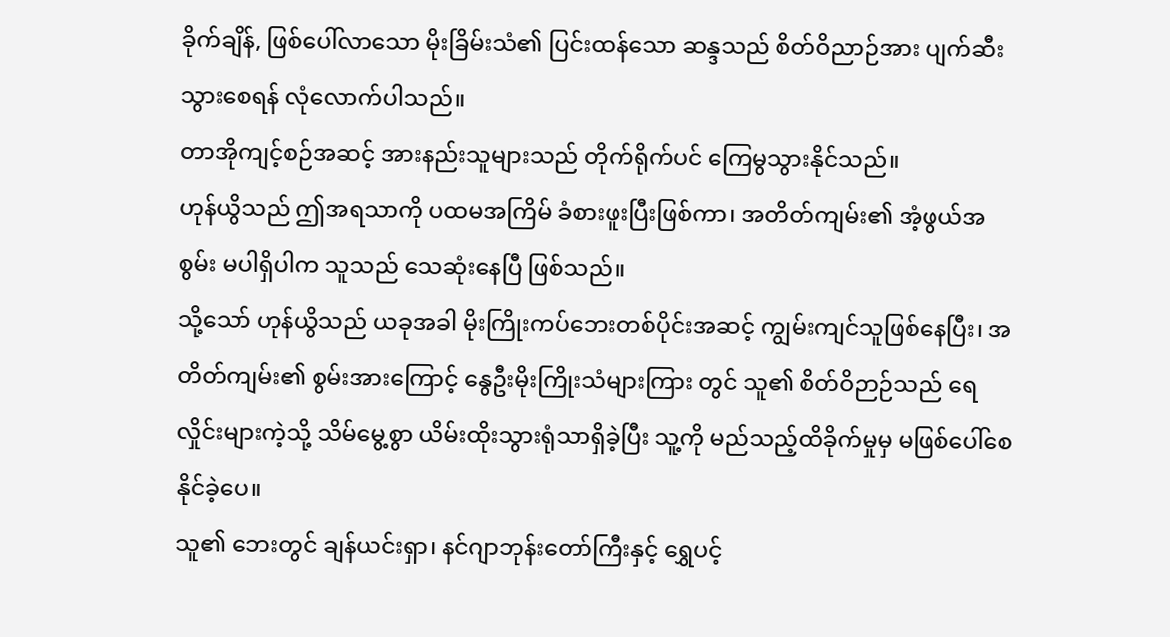ခိုက်ချိန်, ဖြစ်ပေါ်လာသော မိုးခြိမ်းသံ၏ ပြင်းထန်သော ဆန္ဒသည် စိတ်ဝိညာဉ်အား ပျက်ဆီးသွားစေရန် လုံလောက်ပါသည်။
တာအိုကျင့်စဉ်အဆင့် အားနည်းသူများသည် တိုက်ရိုက်ပင် ကြေမွသွားနိုင်သည်။
ဟုန်ယွိသည် ဤအရသာကို ပထမအကြိမ် ခံစားဖူးပြီးဖြစ်ကာ၊ အတိတ်ကျမ်း၏ အံ့ဖွယ်အစွမ်း မပါရှိပါက သူသည် သေဆုံးနေပြီ ဖြစ်သည်။
သို့သော် ဟုန်ယွိသည် ယခုအခါ မိုးကြိုးကပ်ဘေးတစ်ပိုင်းအဆင့် ကျွမ်းကျင်သူဖြစ်နေပြီး၊ အတိတ်ကျမ်း၏ စွမ်းအားကြောင့် နွေဦးမိုးကြိုးသံများကြား တွင် သူ၏ စိတ်ဝိဉာဉ်သည် ရေလှိုင်းများကဲ့သို့ သိမ်မွေ့စွာ ယိမ်းထိုးသွားရုံသာရှိခဲ့ပြီး သူ့ကို မည်သည့်ထိခိုက်မှုမှ မဖြစ်ပေါ်စေနိုင်ခဲ့ပေ။
သူ၏ ဘေးတွင် ချန်ယင်းရှာ၊ နင်ဂျာဘုန်းတော်ကြီးနှင့် ရွှေပင့်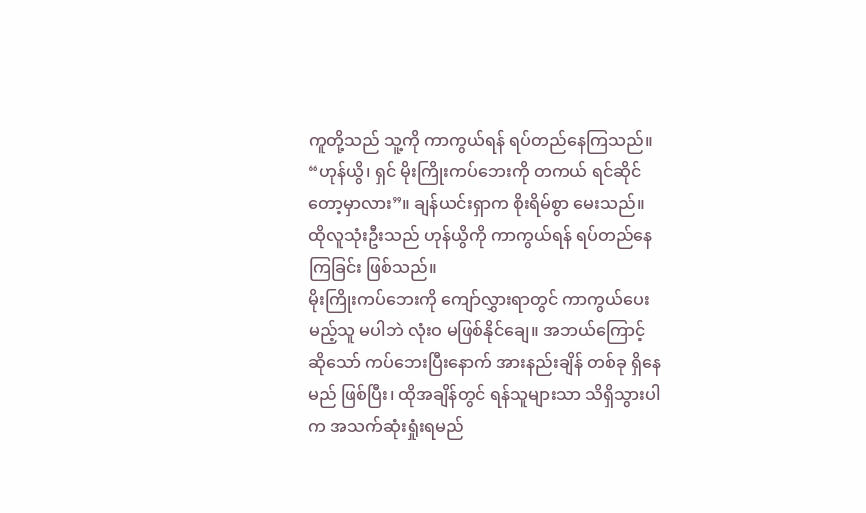ကူတို့သည် သူ့ကို ကာကွယ်ရန် ရပ်တည်နေကြသည်။
“ဟုန်ယွိ၊ ရှင် မိုးကြိုးကပ်ဘေးကို တကယ် ရင်ဆိုင်တော့မှာလား”။ ချန်ယင်းရှာက စိုးရိမ်စွာ မေးသည်။
ထိုလူသုံးဦးသည် ဟုန်ယွိကို ကာကွယ်ရန် ရပ်တည်နေကြခြင်း ဖြစ်သည်။
မိုးကြိုးကပ်ဘေးကို ကျော်လွှားရာတွင် ကာကွယ်ပေးမည့်သူ မပါဘဲ လုံးဝ မဖြစ်နိုင်ချေ။ အဘယ်ကြောင့်ဆိုသော် ကပ်ဘေးပြီးနောက် အားနည်းချိန် တစ်ခု ရှိနေမည် ဖြစ်ပြီး၊ ထိုအချိန်တွင် ရန်သူများသာ သိရှိသွားပါက အသက်ဆုံးရှုံးရမည်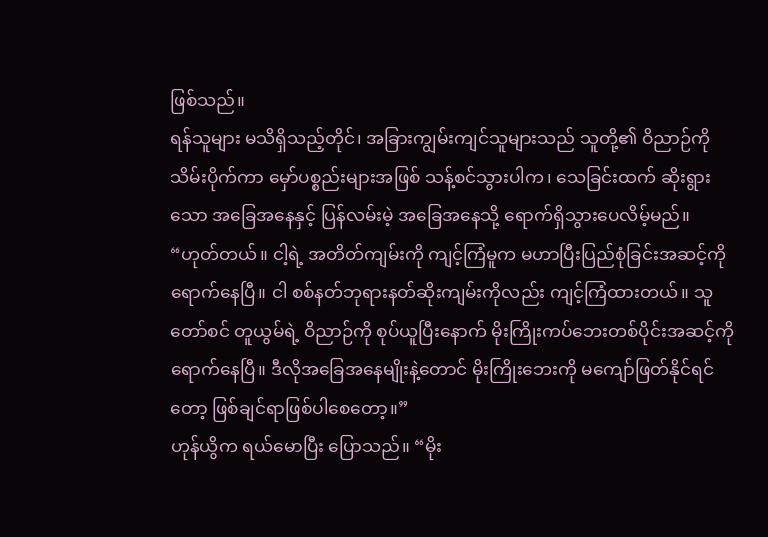ဖြစ်သည်။
ရန်သူများ မသိရှိသည့်တိုင်၊ အခြားကျွမ်းကျင်သူများသည် သူတို့၏ ဝိညာဉ်ကို သိမ်းပိုက်ကာ မှော်ပစ္စည်းများအဖြစ် သန့်စင်သွားပါက၊ သေခြင်းထက် ဆိုးရွားသော အခြေအနေနှင့် ပြန်လမ်းမဲ့ အခြေအနေသို့ ရောက်ရှိသွားပေလိမ့်မည်။
“ဟုတ်တယ်။ ငါ့ရဲ့ အတိတ်ကျမ်းကို ကျင့်ကြံမူက မဟာပြီးပြည်စုံခြင်းအဆင့်ကို ရောက်နေပြီ။ ငါ စစ်နတ်ဘုရားနတ်ဆိုးကျမ်းကိုလည်း ကျင့်ကြံထားတယ်။ သူတော်စင် တူယွမ်ရဲ့ ဝိညာဉ်ကို စုပ်ယူပြီးနောက် မိုးကြိုးကပ်ဘေးတစ်ပိုင်းအဆင့်ကို ရောက်နေပြီ။ ဒီလိုအခြေအနေမျိုးနဲ့တောင် မိုးကြိုးဘေးကို မကျော်ဖြတ်နိုင်ရင်တော့ ဖြစ်ချင်ရာဖြစ်ပါစေတော့။”
ဟုန်ယွိက ရယ်မောပြီး ပြောသည်။ “မိုး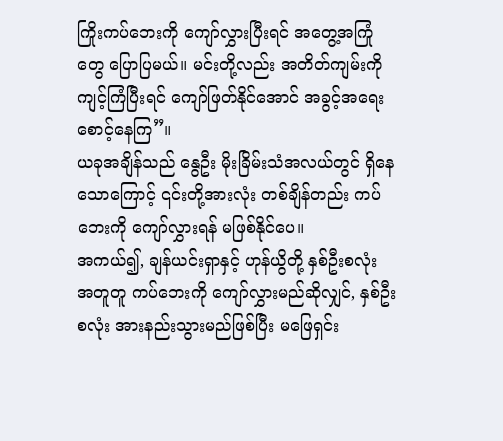ကြိုးကပ်ဘေးကို ကျော်လွှားပြီးရင် အတွေ့အကြုံတွေ ပြောပြမယ်။ မင်းတို့လည်း အတိတ်ကျမ်းကို ကျင့်ကြံပြီးရင် ကျော်ဖြတ်နိုင်အောင် အခွင့်အရေး စောင့်နေကြ”။
ယခုအချိန်သည် နွေဦး မိုးခြိမ်းသံအလယ်တွင် ရှိနေသောကြောင့် ၎င်းတို့အားလုံး တစ်ချိန်တည်း ကပ်ဘေးကို ကျော်လွှားရန် မဖြစ်နိုင်ပေ။
အကယ်၍, ချန်ယင်းရှာနှင့် ဟုန်ယွိတို့ နှစ်ဦးစလုံး အတူတူ ကပ်ဘေးကို ကျော်လွှားမည်ဆိုလျှင်, နှစ်ဦးစလုံး အားနည်းသွားမည်ဖြစ်ပြီး မဖြေရှင်း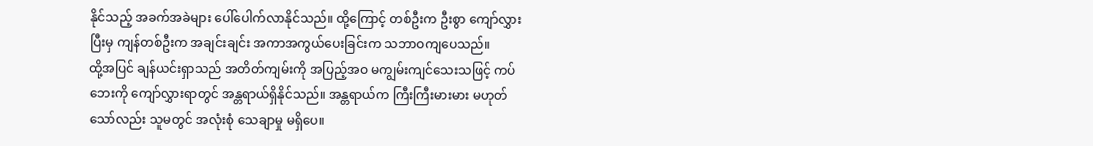နိုင်သည့် အခက်အခဲများ ပေါ်ပေါက်လာနိုင်သည်။ ထို့ကြောင့် တစ်ဦးက ဦးစွာ ကျော်လွှားပြီးမှ ကျန်တစ်ဦးက အချင်းချင်း အကာအကွယ်ပေးခြင်းက သဘာဝကျပေသည်။
ထို့အပြင် ချန်ယင်းရှာသည် အတိတ်ကျမ်းကို အပြည့်အဝ မကျွမ်းကျင်သေးသဖြင့် ကပ်ဘေးကို ကျော်လွှားရာတွင် အန္တရာယ်ရှိနိုင်သည်။ အန္တရာယ်က ကြီးကြီးမားမား မဟုတ်သော်လည်း သူမတွင် အလုံးစုံ သေချာမှု မရှိပေ။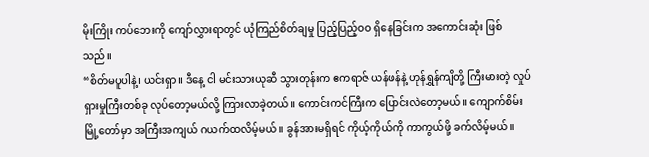မိုးကြိုး ကပ်ဘေးကို ကျော်လွှားရာတွင် ယုံကြည်စိတ်ချမှု ပြည့်ပြည့်ဝဝ ရှိနေခြင်းက အကောင်းဆုံး ဖြစ်သည်။
“စိတ်မပူပါနဲ့၊ ယင်းရှာ။ ဒီနေ့ ငါ မင်းသားယုဆီ သွားတုန်းက ဧကရာဇ် ယန်ဖန်နဲ့ ဟုန်ရွှန်ကျိတို့ ကြီးမားတဲ့ လှုပ်ရှားမှုကြီးတစ်ခု လုပ်တော့မယ်လို့ ကြားလာခဲ့တယ်။ ကောင်းကင်ကြီးက ပြောင်းလဲတော့မယ်။ ကျောက်စိမ်းမြို့တော်မှာ အကြီးအကျယ် ဂယက်ထလိမ့်မယ်။ ခွန်အားမရှိရင် ကိုယ့်ကိုယ်ကို ကာကွယ်ဖို့ ခက်လိမ့်မယ်။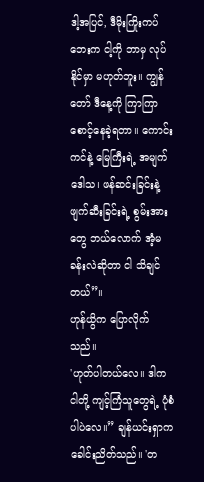ဒါ့အပြင်, ဒီမိုးကြိုးကပ်ဘေးက ငါ့ကို ဘာမှ လုပ်နိုင်မှာ မဟုတ်ဘူး။ ကျွန်တော် ဒီနေ့ကို ကြာကြာ စောင့်နေခဲ့ရတာ။ ကောင်းကင်နဲ့ မြေကြီးရဲ့ အမျက်ဒေါသ၊ ဖန်ဆင်းခြင်းနဲ့ ဖျက်ဆီးခြင်းရဲ့ စွမ်းအားတွေ ဘယ်လောက် အံ့မခန်းလဲဆိုတာ ငါ သိချင်တယ်”။
ဟုန်ယွိက ပြောလိုက်သည်။
'ဟုတ်ပါတယ်လေ။ ဒါက ငါတို့ ကျင့်ကြံသူတွေရဲ့ ပုံစံပါပဲလေ။” ချန်ယင်းရှာက ခေါင်းညိတ်သည်။ 'တ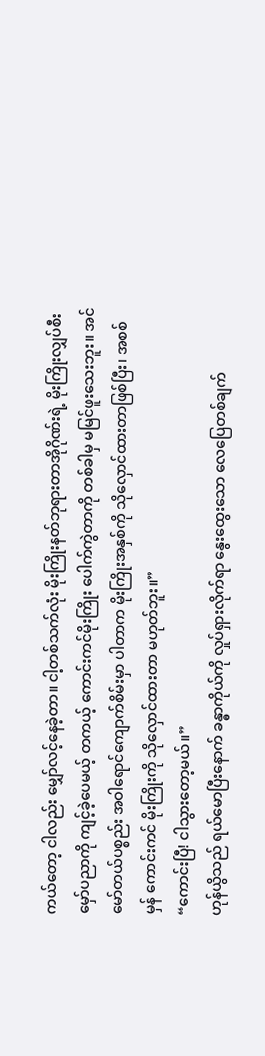ကယ်တော့ ငါလည်း မျှော်လင့်နေခဲ့တာ။ ငါ့တစ်သက်လုံး မိုးကြိုးနတ်ဘုရားတာအိုဂိုဏ်းရဲ့ မိုးကြိုးလျှပ်စီးမှော်ပညာကို ကျင့်ခဲ့ပေမယ့် တကယ့် ကောင်းကင်မိုးကြိုး ပေါက်ကွဲတာကို တစ်ခါမှ မမြင်ဖူးသေးဘူး။ အင်မော်တယ်ပစ္စည်း အဝါရောင်ကျောက်စိမ်းမှာ ပါတာက မိုးကြိုးအနှစ်ကို သိုလှောင်ထားတာဖြစ်ပြီး၊ အစစ်မှန် ကောင်းကင် မိုးကြိုးကို သိုလှောင်ထားတာ မဟုတ်ဘူး။”
“ကောင်းပြီ! ငါသွားတော့မယ်။”
ဟုန်ယွိသည် ရယ်မောပြီးနောက် ခန္ဓာကိုယ်ကို လှုပ်ရှားလိုက်ရာ နွေးထွေးသော လေပြေတစ်ချက်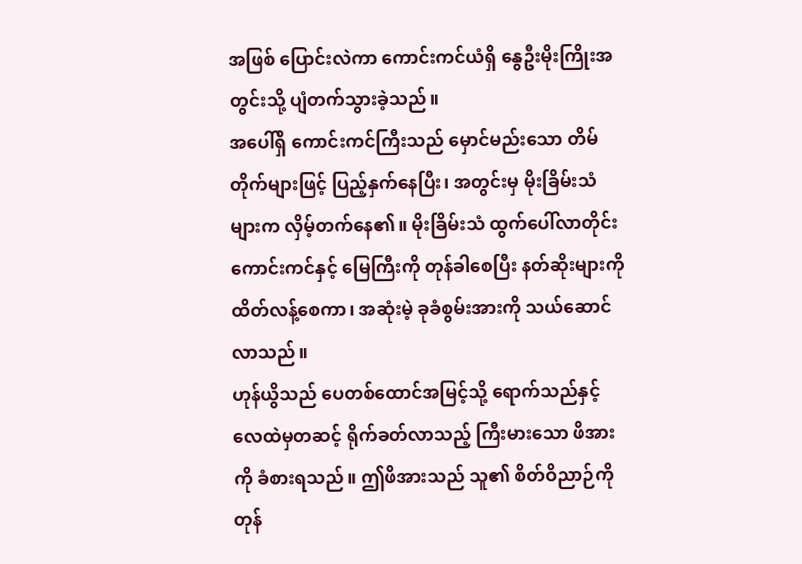အဖြစ် ပြောင်းလဲကာ ကောင်းကင်ယံရှိ နွေဦးမိုးကြိုးအတွင်းသို့ ပျံတက်သွားခဲ့သည်။
အပေါ်ရှိ ကောင်းကင်ကြီးသည် မှောင်မည်းသော တိမ်တိုက်များဖြင့် ပြည့်နှက်နေပြီး၊ အတွင်းမှ မိုးခြိမ်းသံများက လှိမ့်တက်နေ၏။ မိုးခြိမ်းသံ ထွက်ပေါ်လာတိုင်း ကောင်းကင်နှင့် မြေကြီးကို တုန်ခါစေပြီး နတ်ဆိုးများကို ထိတ်လန့်စေကာ၊ အဆုံးမဲ့ ခုခံစွမ်းအားကို သယ်ဆောင်လာသည်။
ဟုန်ယွိသည် ပေတစ်ထောင်အမြင့်သို့ ရောက်သည်နှင့် လေထဲမှတဆင့် ရိုက်ခတ်လာသည့် ကြီးမားသော ဖိအားကို ခံစားရသည်။ ဤဖိအားသည် သူ၏ စိတ်ဝိညာဉ်ကို တုန်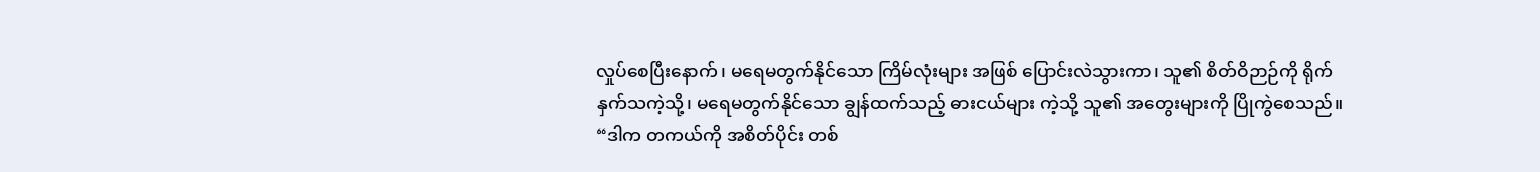လှုပ်စေပြီးနောက်၊ မရေမတွက်နိုင်သော ကြိမ်လုံးများ အဖြစ် ပြောင်းလဲသွားကာ၊ သူ၏ စိတ်ဝိဉာဉ်ကို ရိုက်နှက်သကဲ့သို့၊ မရေမတွက်နိုင်သော ချွန်ထက်သည့် ဓားငယ်များ ကဲ့သို့ သူ၏ အတွေးများကို ပြိုကွဲစေသည်။
“ဒါက တကယ်ကို အစိတ်ပိုင်း တစ်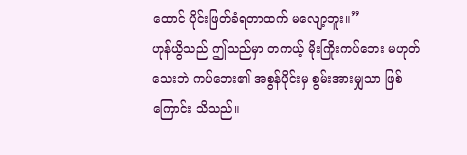ထောင် ပိုင်းဖြတ်ခံရတာထက် မလျော့ဘူး။”
ဟုန်ယွိသည် ဤသည်မှာ တကယ့် မိုးကြိုးကပ်ဘေး မဟုတ်သေးဘဲ ကပ်ဘေး၏ အစွန်ပိုင်းမှ စွမ်းအားမျှသာ ဖြစ်ကြောင်း သိသည်။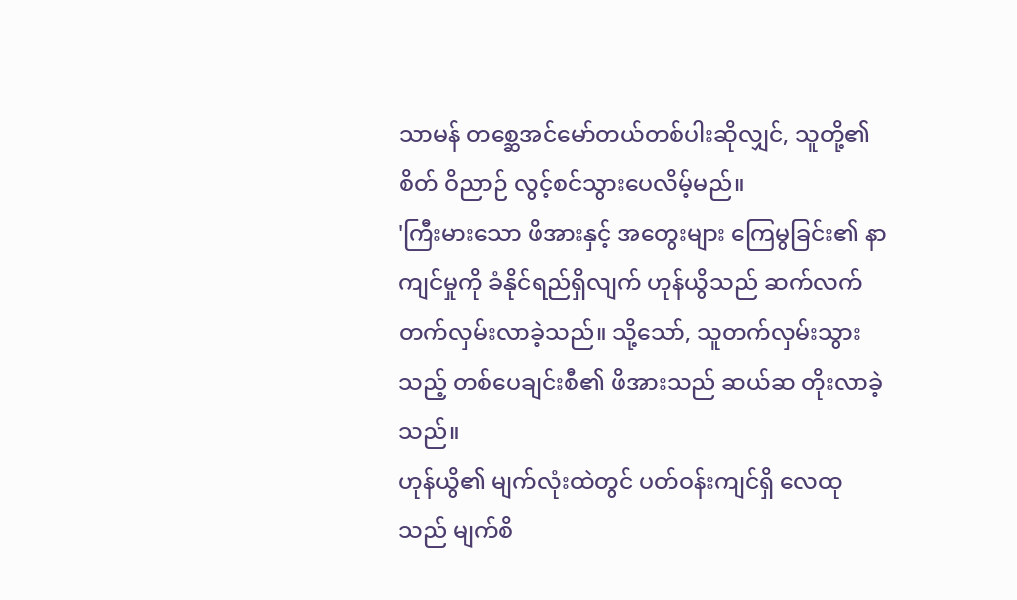သာမန် တစ္ဆေအင်မော်တယ်တစ်ပါးဆိုလျှင်, သူတို့၏ စိတ် ဝိညာဉ် လွင့်စင်သွားပေလိမ့်မည်။
'ကြီးမားသော ဖိအားနှင့် အတွေးများ ကြေမွခြင်း၏ နာကျင်မှုကို ခံနိုင်ရည်ရှိလျက် ဟုန်ယွိသည် ဆက်လက် တက်လှမ်းလာခဲ့သည်။ သို့သော်, သူတက်လှမ်းသွားသည့် တစ်ပေချင်းစီ၏ ဖိအားသည် ဆယ်ဆ တိုးလာခဲ့သည်။
ဟုန်ယွိ၏ မျက်လုံးထဲတွင် ပတ်ဝန်းကျင်ရှိ လေထုသည် မျက်စိ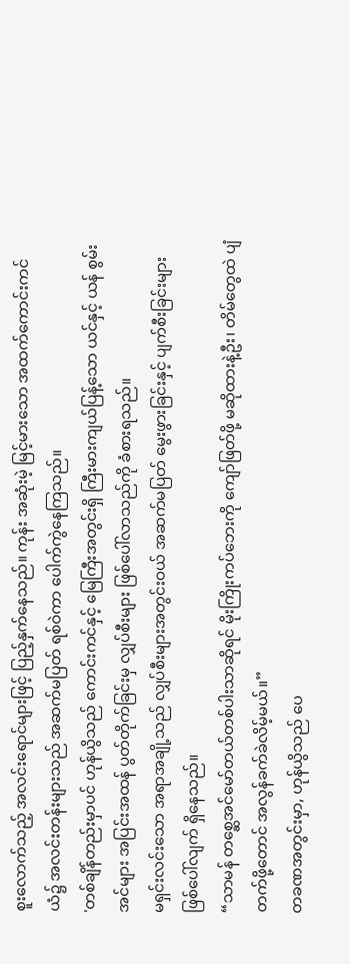စူးလောက်သည့် အလင်းရောင်များဖြင့် ပြည့်နှက်နေသည်။ ကုန်း အဆုံးမဲ့ မြင့်မားသော အထက်ကောင်းကင်ယံ၌ အလင်းတန်းများသည် အဆက်မပြတ် ရစ်ဝဲကာ ပေါက်ကွဲနေကြသည်။
'တစ်ချိန်တည်းမှာပင် ဟုန်ယွိသည် ကောင်းကင်နှင့် မြေကြီးအတွင်းရှိ ကြီးမားကျယ်ပြန့်သော ယင်နှင့် ယန် စွမ်းအင်များ အပြင်းအထန် ပွတ်တိုက်ခြင်းမှ လျှပ်စီးများ ဖြစ်ပေါ်လာသည်ကို ခံစားရသည်။
မရှင်းလင်းသော အရာအချို့သည် လျှပ်စီးများအတွင်းဝယ် အဆက်မပြတ် မွေးဖွားခြင်းနှင့် ပျက်စီးခြင်းများ ဖြစ်ပေါ်လျက် ရှိနေသည်။
“သာမန် တစ္ဆေအင်မော်တယ်တစ်ပါးသာဆိုရင် မိုးကြိုးကပ်ဘေးကို ကျော်ဖြတ်ဖို့ မဆိုထားနဲ့ဦး၊ တိမ်တွေထဲ ပျံတက်ဖို့တောင် အလွန်ခက်ခဲလိမ့်မယ်။”
တခဏအတွင်းမှာ, ဟုန်ယွိသည် ပေ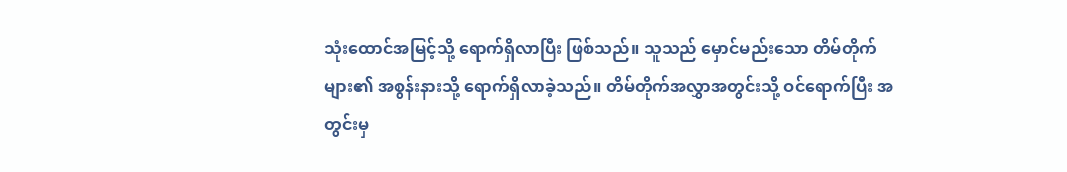သုံးထောင်အမြင့်သို့ ရောက်ရှိလာပြီး ဖြစ်သည်။ သူသည် မှောင်မည်းသော တိမ်တိုက်များ၏ အစွန်းနားသို့ ရောက်ရှိလာခဲ့သည်။ တိမ်တိုက်အလွှာအတွင်းသို့ ဝင်ရောက်ပြီး အတွင်းမှ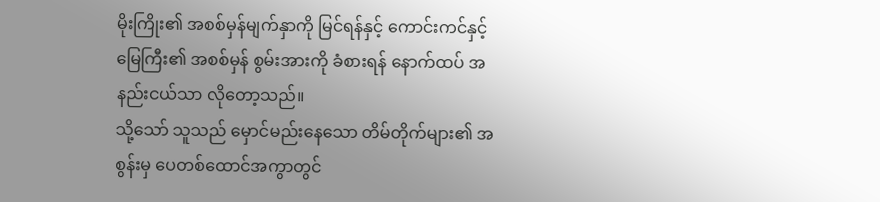မိုးကြိုး၏ အစစ်မှန်မျက်နှာကို မြင်ရန်နှင့် ကောင်းကင်နှင့် မြေကြီး၏ အစစ်မှန် စွမ်းအားကို ခံစားရန် နောက်ထပ် အနည်းငယ်သာ လိုတော့သည်။
သို့သော် သူသည် မှောင်မည်းနေသော တိမ်တိုက်များ၏ အစွန်းမှ ပေတစ်ထောင်အကွာတွင်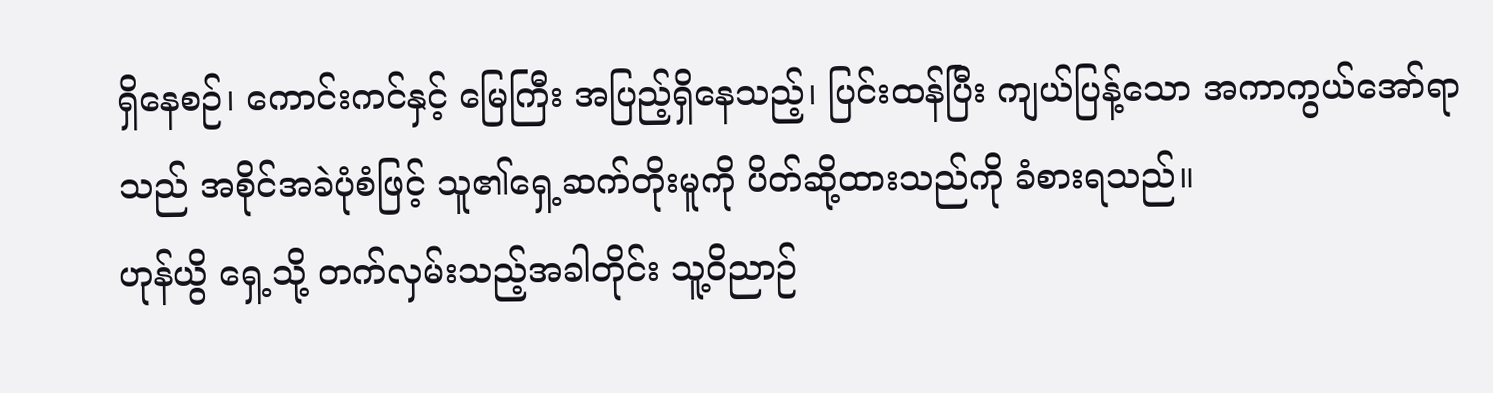ရှိနေစဉ်၊ ကောင်းကင်နှင့် မြေကြီး အပြည့်ရှိနေသည့်၊ ပြင်းထန်ပြီး ကျယ်ပြန့်သော အကာကွယ်အော်ရာသည် အစိုင်အခဲပုံစံဖြင့် သူ၏ရှေ့ဆက်တိုးမူကို ပိတ်ဆို့ထားသည်ကို ခံစားရသည်။
ဟုန်ယွိ ရှေ့သို့ တက်လှမ်းသည့်အခါတိုင်း သူ့ဝိညာဉ်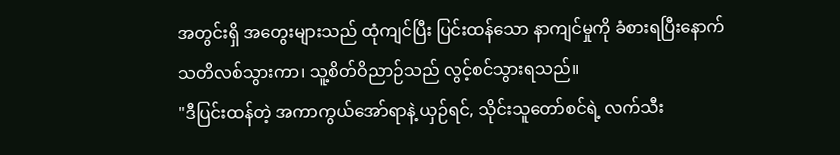အတွင်းရှိ အတွေးများသည် ထုံကျင်ပြီး ပြင်းထန်သော နာကျင်မှုကို ခံစားရပြီးနောက် သတိလစ်သွားကာ၊ သူ့စိတ်ဝိညာဉ်သည် လွင့်စင်သွားရသည်။
"ဒီပြင်းထန်တဲ့ အကာကွယ်အော်ရာနဲ့ ယှဉ်ရင်, သိုင်းသူတော်စင်ရဲ့ လက်သီး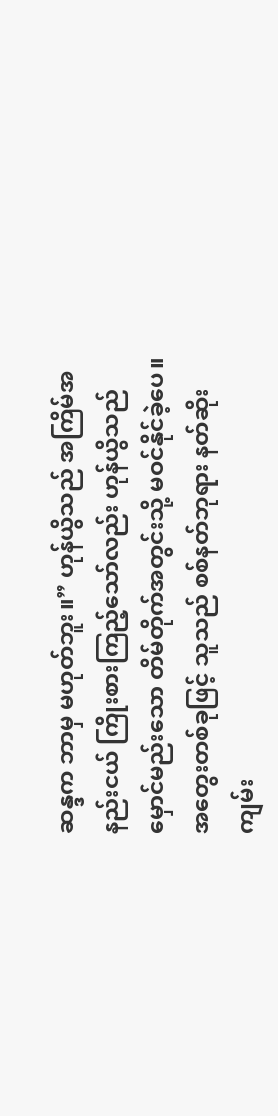ဆန္ဒက ဘာမှ မဟုတ်ဘူး။” ဟုန်ယွိသည် အကြိမ်အနည်းငယ် ကြိုးစားကြည့်သော်လည်း ဟုန်ယွိသည် မှောင်မည်းသော တိမ်တိုက်အတွင်းသို့ မဝင်နိုင်ခဲ့ပေ။ အတွေးတစ်ခုဖြင့် သူသည် စစ်နတ်ဘုရား နတ်ဆိုးကျမ်း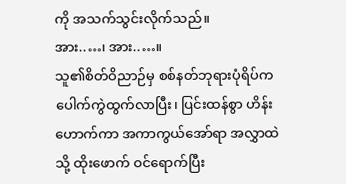ကို အသက်သွင်းလိုက်သည်။
အား..…၊ အား..…။
သူ၏စိတ်ဝိညာဉ်မှ စစ်နတ်ဘုရားပုံရိပ်က ပေါက်ကွဲထွက်လာပြီး၊ ပြင်းထန်စွာ ဟိန်းဟောက်ကာ အကာကွယ်အော်ရာ အလွှာထဲသို့ ထိုးဖောက် ဝင်ရောက်ပြီး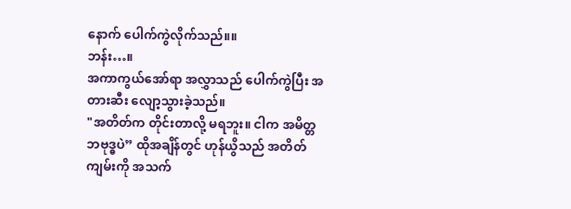နောက် ပေါက်ကွဲလိုက်သည်။။
ဘန်း…။
အကာကွယ်အော်ရာ အလွှာသည် ပေါက်ကွဲပြီး အတားဆီး လျော့သွားခဲ့သည်။
"အတိတ်က တိုင်းတာလို့ မရဘူး။ ငါက အမိတ္တဘဗုဒ္ဓပဲ” ထိုအချိန်တွင် ဟုန်ယွိသည် အတိတ်ကျမ်းကို အသက်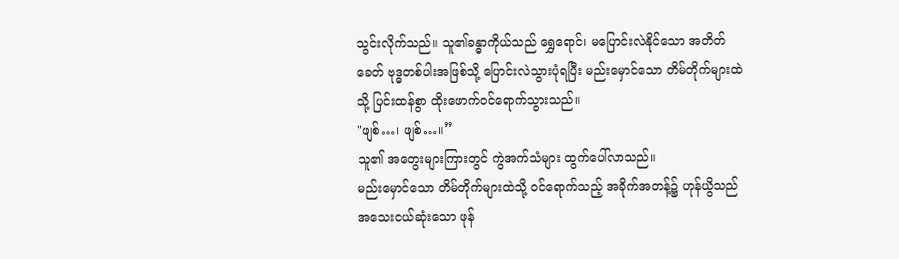သွင်းလိုက်သည်။ သူ၏ခန္ဓာကိုယ်သည် ရွှေရောင်၊ မပြောင်းလဲနိုင်သော အတိတ်ခေတ် ဗုဒ္ဓတစ်ပါးအဖြစ်သို့ ပြောင်းလဲသွားပုံရပြီး မည်းမှောင်သော တိမ်တိုက်များထဲသို့ ပြင်းထန်စွာ ထိုးဖောက်ဝင်ရောက်သွားသည်။
"ဖျစ်…၊ ဖျစ်…။”
သူ၏ အတွေးများကြားတွင် ကွဲအက်သံများ ထွက်ပေါ်လာသည်။
မည်းမှောင်သော တိမ်တိုက်များထဲသို့ ဝင်ရောက်သည့် အခိုက်အတန့်၌ ဟုန်ယွိသည် အသေးငယ်ဆုံးသော ဖုန်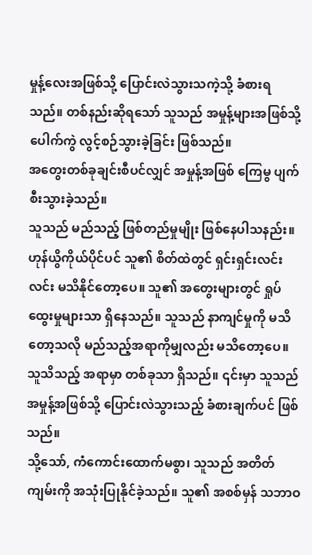မှုန့်လေးအဖြစ်သို့ ပြောင်းလဲသွားသကဲ့သို့ ခံစားရသည်။ တစ်နည်းဆိုရသော် သူသည် အမှုန့်များအဖြစ်သို့ ပေါက်ကွဲ လွင့်စဉ်သွားခဲ့ခြင်း ဖြစ်သည်။
အတွေးတစ်ခုချင်းစီပင်လျှင် အမှုန့်အဖြစ် ကြေမွ ပျက်စီးသွားခဲ့သည်။
သူသည် မည်သည့် ဖြစ်တည်မှုမျိုး ဖြစ်နေပါသနည်း။ ဟုန်ယွိကိုယ်ပိုင်ပင် သူ၏ စိတ်ထဲတွင် ရှင်းရှင်းလင်းလင်း မသိနိုင်တော့ပေ။ သူ၏ အတွေးများတွင် ရှုပ်ထွေးမှုများသာ ရှိနေသည်။ သူသည် နာကျင်မှုကို မသိတော့သလို မည်သည့်အရာကိုမျှလည်း မသိတော့ပေ။
သူသိသည့် အရာမှာ တစ်ခုသာ ရှိသည်။ ၎င်းမှာ သူသည် အမှုန့်အဖြစ်သို့ ပြောင်းလဲသွားသည့် ခံစားချက်ပင် ဖြစ်သည်။
သို့သော်, ကံကောင်းထောက်မစွာ၊ သူသည် အတိတ်ကျမ်းကို အသုံးပြုနိုင်ခဲ့သည်။ သူ၏ အစစ်မှန် သဘာဝ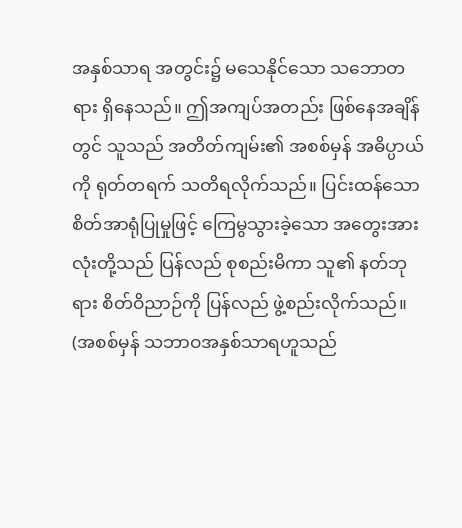အနှစ်သာရ အတွင်း၌ မသေနိုင်သော သဘောတရား ရှိနေသည်။ ဤအကျပ်အတည်း ဖြစ်နေအချိန်တွင် သူသည် အတိတ်ကျမ်း၏ အစစ်မှန် အဓိပ္ပာယ်ကို ရုတ်တရက် သတိရလိုက်သည်။ ပြင်းထန်သော စိတ်အာရုံပြုမှုဖြင့် ကြေမွသွားခဲ့သော အတွေးအားလုံးတို့သည် ပြန်လည် စုစည်းမိကာ သူ၏ နတ်ဘုရား စိတ်ဝိညာဉ်ကို ပြန်လည် ဖွဲ့စည်းလိုက်သည်။ (အစစ်မှန် သဘာဝအနှစ်သာရဟူသည်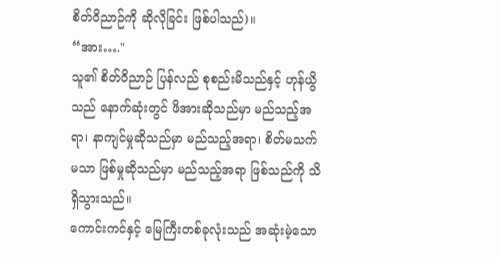စိတ်ဝိညာဉ်ကို ဆိုလိုခြင်း ဖြစ်ပါသည်)။
“အား…."
သူ၏ စိတ်ဝိညာဉ် ပြန်လည် စုစည်းမိသည်နှင့် ဟုန်ယွိသည် နောက်ဆုံးတွင် ဖိအားဆိုသည်မှာ မည်သည့်အရာ၊ နာကျင်မှုဆိုသည်မှာ မည်သည့်အရာ၊ စိတ်မသက်မသာ ဖြစ်မှုဆိုသည်မှာ မည်သည့်အရာ ဖြစ်သည်ကို သိရှိသွားသည်။
ကောင်းကင်နှင့် မြေကြီးတစ်ခုလုံးသည် အဆုံးမဲ့သော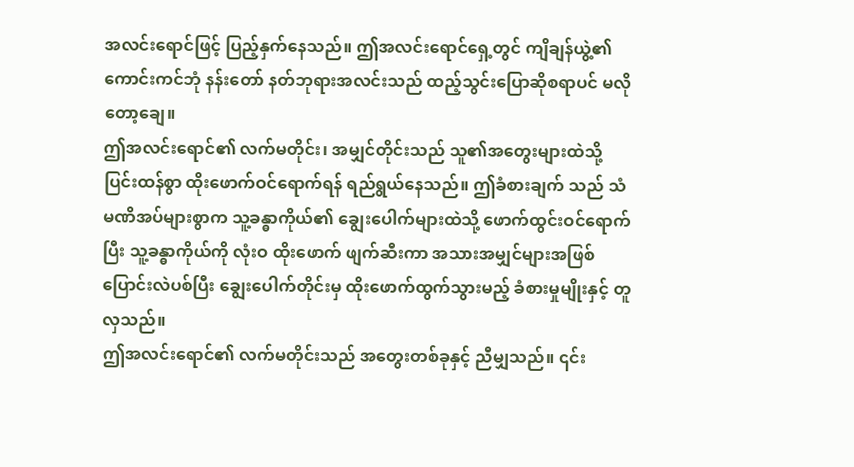အလင်းရောင်ဖြင့် ပြည့်နှက်နေသည်။ ဤအလင်းရောင်ရှေ့တွင် ကျိချန်ယွဲ့၏ ကောင်းကင်ဘုံ နန်းတော် နတ်ဘုရားအလင်းသည် ထည့်သွင်းပြောဆိုစရာပင် မလိုတော့ချေ။
ဤအလင်းရောင်၏ လက်မတိုင်း၊ အမျှင်တိုင်းသည် သူ၏အတွေးများထဲသို့ ပြင်းထန်စွာ ထိုးဖောက်ဝင်ရောက်ရန် ရည်ရွယ်နေသည်။ ဤခံစားချက် သည် သံမဏိအပ်များစွာက သူ့ခန္ဓာကိုယ်၏ ချွေးပေါက်များထဲသို့ ဖောက်ထွင်းဝင်ရောက်ပြီး သူ့ခန္ဓာကိုယ်ကို လုံးဝ ထိုးဖောက် ဖျက်ဆီးကာ အသားအမျှင်များအဖြစ် ပြောင်းလဲပစ်ပြီး ချွေးပေါက်တိုင်းမှ ထိုးဖောက်ထွက်သွားမည့် ခံစားမှုမျိုးနှင့် တူလှသည်။
ဤအလင်းရောင်၏ လက်မတိုင်းသည် အတွေးတစ်ခုနှင့် ညီမျှသည်။ ၎င်း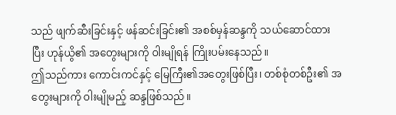သည် ဖျက်ဆီးခြင်းနှင့် ဖန်ဆင်းခြင်း၏ အစစ်မှန်ဆန္ဒကို သယ်ဆောင်ထားပြီး ဟုန်ယွိ၏ အတွေးများကို ဝါးမျိုရန် ကြိုးပမ်းနေသည်။
ဤသည်ကား ကောင်းကင်နှင့် မြေကြီး၏အတွေးဖြစ်ပြီး၊ တစ်စုံတစ်ဦး၏ အတွေးများကို ဝါးမျိုမည့် ဆန္ဒဖြစ်သည်။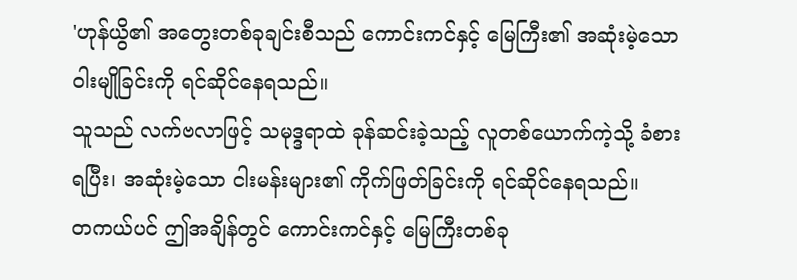'ဟုန်ယွိ၏ အတွေးတစ်ခုချင်းစီသည် ကောင်းကင်နှင့် မြေကြီး၏ အဆုံးမဲ့သော ဝါးမျိုခြင်းကို ရင်ဆိုင်နေရသည်။
သူသည် လက်ဗလာဖြင့် သမုဒ္ဒရာထဲ ခုန်ဆင်းခဲ့သည့် လူတစ်ယောက်ကဲ့သို့ ခံစားရပြီး၊ အဆုံးမဲ့သော ငါးမန်းများ၏ ကိုက်ဖြတ်ခြင်းကို ရင်ဆိုင်နေရသည်။
တကယ်ပင် ဤအချိန်တွင် ကောင်းကင်နှင့် မြေကြီးတစ်ခု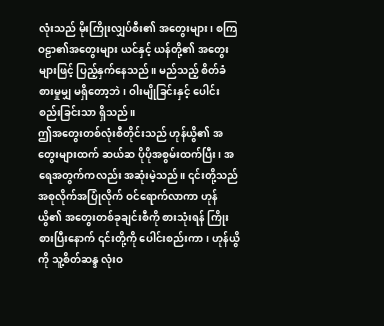လုံးသည် မိုးကြိုးလျှပ်စီး၏ အတွေးများ၊ စကြဝဠာ၏အတွေးများ ယင်နှင့် ယန်တို့၏ အတွေးများဖြင့် ပြည့်နှက်နေသည်။ မည်သည့် စိတ်ခံစားမှုမျှ မရှိတော့ဘဲ၊ ဝါးမျိုခြင်းနှင့် ပေါင်းစည်းခြင်းသာ ရှိသည်။
ဤအတွေးတစ်လုံးစီတိုင်းသည် ဟုန်ယွိ၏ အတွေးများထက် ဆယ်ဆ ပိုပိုအစွမ်းထက်ပြီး၊ အရေအတွက်ကလည်း အဆုံးမဲ့သည်။ ၎င်းတို့သည် အစုလိုက်အပြုံလိုက် ဝင်ရောက်လာကာ ဟုန်ယွိ၏ အတွေးတစ်ခုချင်းစီကို စားသုံးရန် ကြိုးစားပြီးနောက် ၎င်းတို့ကို ပေါင်းစည်းကာ၊ ဟုန်ယွိကို သူ့စိတ်ဆန္ဒ လုံးဝ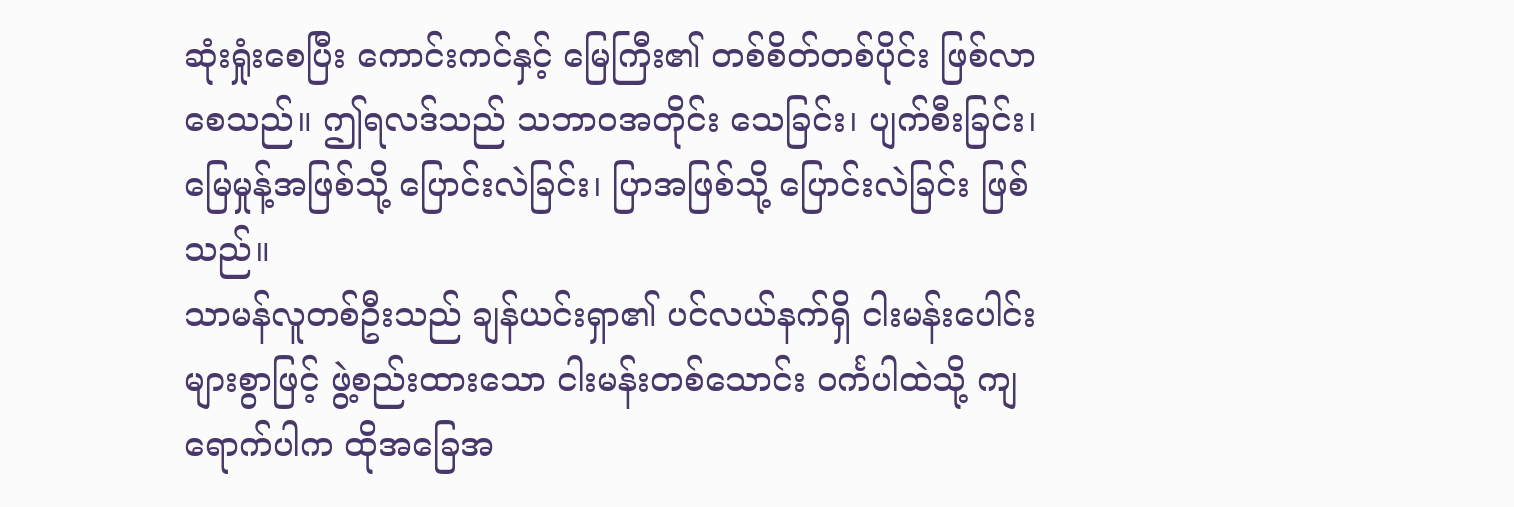ဆုံးရှုံးစေပြီး ကောင်းကင်နှင့် မြေကြီး၏ တစ်စိတ်တစ်ပိုင်း ဖြစ်လာစေသည်။ ဤရလဒ်သည် သဘာဝအတိုင်း သေခြင်း၊ ပျက်စီးခြင်း၊ မြေမှုန့်အဖြစ်သို့ ပြောင်းလဲခြင်း၊ ပြာအဖြစ်သို့ ပြောင်းလဲခြင်း ဖြစ်သည်။
သာမန်လူတစ်ဦးသည် ချန်ယင်းရှာ၏ ပင်လယ်နက်ရှိ ငါးမန်းပေါင်းများစွာဖြင့် ဖွဲ့စည်းထားသော ငါးမန်းတစ်သောင်း ဝင်္ကပါထဲသို့ ကျရောက်ပါက ထိုအခြေအ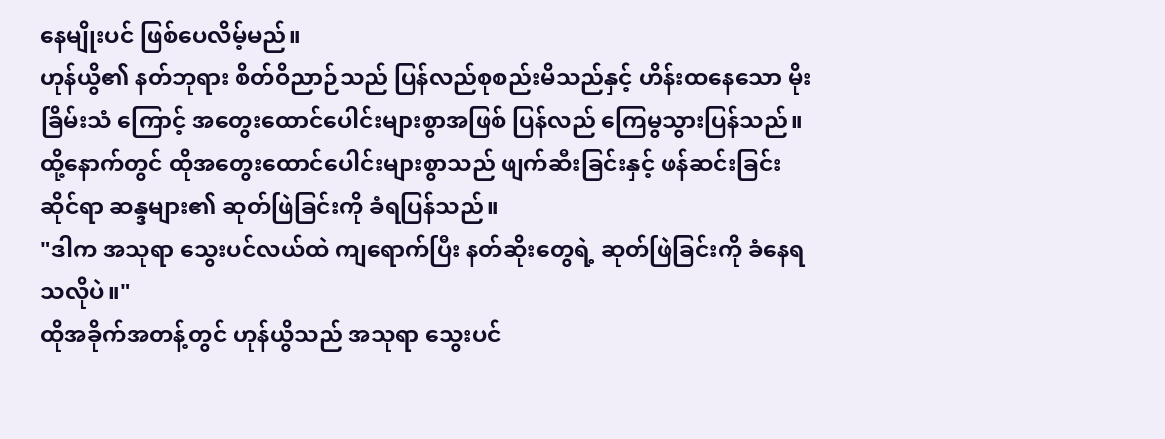နေမျိုးပင် ဖြစ်ပေလိမ့်မည်။
ဟုန်ယွိ၏ နတ်ဘုရား စိတ်ဝိညာဉ်သည် ပြန်လည်စုစည်းမိသည်နှင့် ဟိန်းထနေသော မိုးခြိမ်းသံ ကြောင့် အတွေးထောင်ပေါင်းများစွာအဖြစ် ပြန်လည် ကြေမွသွားပြန်သည်။
ထို့နောက်တွင် ထိုအတွေးထောင်ပေါင်းများစွာသည် ဖျက်ဆီးခြင်းနှင့် ဖန်ဆင်းခြင်းဆိုင်ရာ ဆန္ဒများ၏ ဆုတ်ဖြဲခြင်းကို ခံရပြန်သည်။
"ဒါက အသုရာ သွေးပင်လယ်ထဲ ကျရောက်ပြီး နတ်ဆိုးတွေရဲ့ ဆုတ်ဖြဲခြင်းကို ခံနေရသလိုပဲ။"
ထိုအခိုက်အတန့်တွင် ဟုန်ယွိသည် အသုရာ သွေးပင်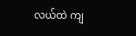လယ်ထဲ ကျ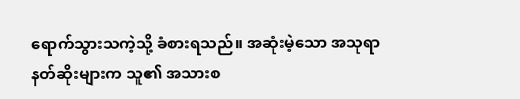ရောက်သွားသကဲ့သို့ ခံစားရသည်။ အဆုံးမဲ့သော အသုရာ နတ်ဆိုးများက သူ၏ အသားစ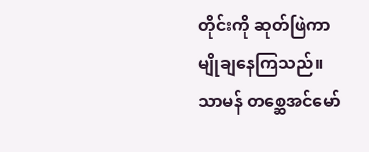တိုင်းကို ဆုတ်ဖြဲကာ မျိုချနေကြသည်။
သာမန် တစ္ဆေအင်မော်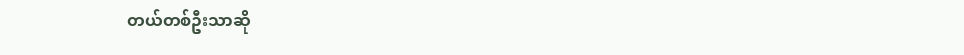တယ်တစ်ဦးသာဆို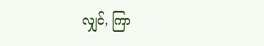လျှင်, ကြာ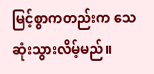မြင့်စွာကတည်းက သေဆုံးသွားလိမ့်မည်။